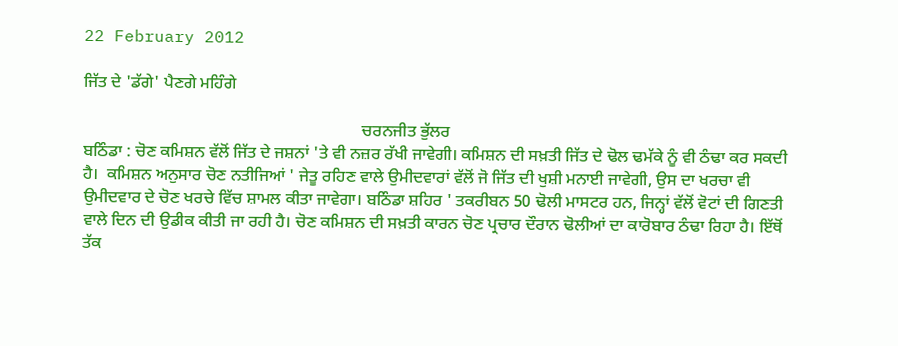22 February 2012

ਜਿੱਤ ਦੇ 'ਡੱਗੇ' ਪੈਣਗੇ ਮਹਿੰਗੇ

                                                                   ਚਰਨਜੀਤ ਭੁੱਲਰ
ਬਠਿੰਡਾ : ਚੋਣ ਕਮਿਸ਼ਨ ਵੱਲੋਂ ਜਿੱਤ ਦੇ ਜਸ਼ਨਾਂ 'ਤੇ ਵੀ ਨਜ਼ਰ ਰੱਖੀ ਜਾਵੇਗੀ। ਕਮਿਸ਼ਨ ਦੀ ਸਖ਼ਤੀ ਜਿੱਤ ਦੇ ਢੋਲ ਢਮੱਕੇ ਨੂੰ ਵੀ ਠੰਢਾ ਕਰ ਸਕਦੀ ਹੈ।  ਕਮਿਸ਼ਨ ਅਨੁਸਾਰ ਚੋਣ ਨਤੀਜਿਆਂ ' ਜੇਤੂ ਰਹਿਣ ਵਾਲੇ ਉਮੀਦਵਾਰਾਂ ਵੱਲੋਂ ਜੋ ਜਿੱਤ ਦੀ ਖੁਸ਼ੀ ਮਨਾਈ ਜਾਵੇਗੀ, ਉਸ ਦਾ ਖਰਚਾ ਵੀ ਉਮੀਦਵਾਰ ਦੇ ਚੋਣ ਖਰਚੇ ਵਿੱਚ ਸ਼ਾਮਲ ਕੀਤਾ ਜਾਵੇਗਾ। ਬਠਿੰਡਾ ਸ਼ਹਿਰ ' ਤਕਰੀਬਨ 50 ਢੋਲੀ ਮਾਸਟਰ ਹਨ, ਜਿਨ੍ਹਾਂ ਵੱਲੋਂ ਵੋਟਾਂ ਦੀ ਗਿਣਤੀ ਵਾਲੇ ਦਿਨ ਦੀ ਉਡੀਕ ਕੀਤੀ ਜਾ ਰਹੀ ਹੈ। ਚੋਣ ਕਮਿਸ਼ਨ ਦੀ ਸਖ਼ਤੀ ਕਾਰਨ ਚੋਣ ਪ੍ਰਚਾਰ ਦੌਰਾਨ ਢੋਲੀਆਂ ਦਾ ਕਾਰੋਬਾਰ ਠੰਢਾ ਰਿਹਾ ਹੈ। ਇੱਥੋਂ ਤੱਕ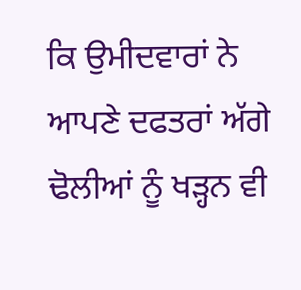ਕਿ ਉਮੀਦਵਾਰਾਂ ਨੇ ਆਪਣੇ ਦਫਤਰਾਂ ਅੱਗੇ ਢੋਲੀਆਂ ਨੂੰ ਖੜ੍ਹਨ ਵੀ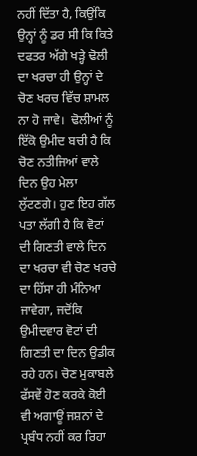ਨਹੀਂ ਦਿੱਤਾ ਹੈ, ਕਿਉਂਕਿ ਉਨ੍ਹਾਂ ਨੂੰ ਡਰ ਸੀ ਕਿ ਕਿਤੇ ਦਫਤਰ ਅੱਗੇ ਖੜ੍ਹੇ ਢੋਲੀ ਦਾ ਖਰਚਾ ਹੀ ਉਨ੍ਹਾਂ ਦੇ ਚੋਣ ਖਰਚ ਵਿੱਚ ਸ਼ਾਮਲ ਨਾ ਹੋ ਜਾਵੇ।  ਢੋਲੀਆਂ ਨੂੰ ਇੱਕੋ ਉਮੀਦ ਬਚੀ ਹੈ ਕਿ ਚੋਣ ਨਤੀਜਿਆਂ ਵਾਲੇ ਦਿਨ ਉਹ ਮੇਲਾ ਲੁੱਟਣਗੇ। ਹੁਣ ਇਹ ਗੱਲ ਪਤਾ ਲੱਗੀ ਹੈ ਕਿ ਵੋਟਾਂ ਦੀ ਗਿਣਤੀ ਵਾਲੇ ਦਿਨ ਦਾ ਖਰਚਾ ਵੀ ਚੋਣ ਖਰਚੇ ਦਾ ਹਿੱਸਾ ਹੀ ਮੰਨਿਆ ਜਾਵੇਗਾ, ਜਦੋਂਕਿ  ਉਮੀਦਵਾਰ ਵੋਟਾਂ ਦੀ ਗਿਣਤੀ ਦਾ ਦਿਨ ਉਡੀਕ ਰਹੇ ਹਨ। ਚੋਣ ਮੁਕਾਬਲੇ ਫੱਸਵੇਂ ਹੋਣ ਕਰਕੇ ਕੋਈ ਵੀ ਅਗਾਊਂ ਜਸ਼ਨਾਂ ਦੇ ਪ੍ਰਬੰਧ ਨਹੀਂ ਕਰ ਰਿਹਾ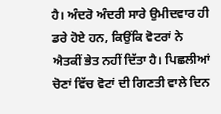ਹੈ। ਅੰਦਰੋ ਅੰਦਰੀ ਸਾਰੇ ਉਮੀਦਵਾਰ ਹੀ ਡਰੇ ਹੋਏ ਹਨ, ਕਿਉਂਕਿ ਵੋਟਰਾਂ ਨੇ ਐਤਕੀਂ ਭੇਤ ਨਹੀਂ ਦਿੱਤਾ ਹੈ। ਪਿਛਲੀਆਂ ਚੋਣਾਂ ਵਿੱਚ ਵੋਟਾਂ ਦੀ ਗਿਣਤੀ ਵਾਲੇ ਦਿਨ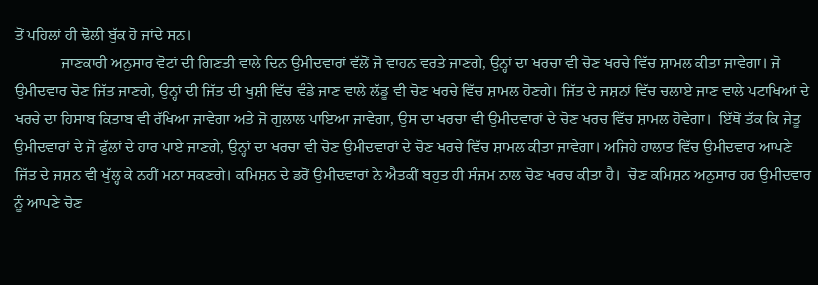ਤੋਂ ਪਹਿਲਾਂ ਹੀ ਢੋਲੀ ਬੁੱਕ ਹੋ ਜਾਂਦੇ ਸਨ।
            ਜਾਣਕਾਰੀ ਅਨੁਸਾਰ ਵੋਟਾਂ ਦੀ ਗਿਣਤੀ ਵਾਲੇ ਦਿਨ ਉਮੀਦਵਾਰਾਂ ਵੱਲੋਂ ਜੋ ਵਾਹਨ ਵਰਤੇ ਜਾਣਗੇ, ਉਨ੍ਹਾਂ ਦਾ ਖਰਚਾ ਵੀ ਚੋਣ ਖਰਚੇ ਵਿੱਚ ਸ਼ਾਮਲ ਕੀਤਾ ਜਾਵੇਗਾ। ਜੋ ਉਮੀਦਵਾਰ ਚੋਣ ਜਿੱਤ ਜਾਣਗੇ, ਉਨ੍ਹਾਂ ਦੀ ਜਿੱਤ ਦੀ ਖੁਸ਼ੀ ਵਿੱਚ ਵੰਡੇ ਜਾਣ ਵਾਲੇ ਲੱਡੂ ਵੀ ਚੋਣ ਖਰਚੇ ਵਿੱਚ ਸ਼ਾਮਲ ਹੋਣਗੇ। ਜਿੱਤ ਦੇ ਜਸ਼ਨਾਂ ਵਿੱਚ ਚਲਾਏ ਜਾਣ ਵਾਲੇ ਪਟਾਖਿਆਂ ਦੇ ਖਰਚੇ ਦਾ ਹਿਸਾਬ ਕਿਤਾਬ ਵੀ ਰੱਖਿਆ ਜਾਵੇਗਾ ਅਤੇ ਜੋ ਗੁਲਾਲ ਪਾਇਆ ਜਾਵੇਗਾ, ਉਸ ਦਾ ਖਰਚਾ ਵੀ ਉਮੀਦਵਾਰਾਂ ਦੇ ਚੋਣ ਖਰਚ ਵਿੱਚ ਸ਼ਾਮਲ ਹੋਵੇਗਾ।  ਇੱਥੋਂ ਤੱਕ ਕਿ ਜੇਤੂ ਉਮੀਦਵਾਰਾਂ ਦੇ ਜੋ ਫੁੱਲਾਂ ਦੇ ਹਾਰ ਪਾਏ ਜਾਣਗੇ, ਉਨ੍ਹਾਂ ਦਾ ਖਰਚਾ ਵੀ ਚੋਣ ਉਮੀਦਵਾਰਾਂ ਦੇ ਚੋਣ ਖਰਚੇ ਵਿੱਚ ਸ਼ਾਮਲ ਕੀਤਾ ਜਾਵੇਗਾ। ਅਜਿਹੇ ਹਾਲਾਤ ਵਿੱਚ ਉਮੀਦਵਾਰ ਆਪਣੇ ਜਿੱਤ ਦੇ ਜਸ਼ਨ ਵੀ ਖੁੱਲ੍ਹ ਕੇ ਨਹੀਂ ਮਨਾ ਸਕਣਗੇ। ਕਮਿਸ਼ਨ ਦੇ ਡਰੋਂ ਉਮੀਦਵਾਰਾਂ ਨੇ ਐਤਕੀਂ ਬਹੁਤ ਹੀ ਸੰਜਮ ਨਾਲ ਚੋਣ ਖਰਚ ਕੀਤਾ ਹੈ।  ਚੋਣ ਕਮਿਸ਼ਨ ਅਨੁਸਾਰ ਹਰ ਉਮੀਦਵਾਰ ਨੂੰ ਆਪਣੇ ਚੋਣ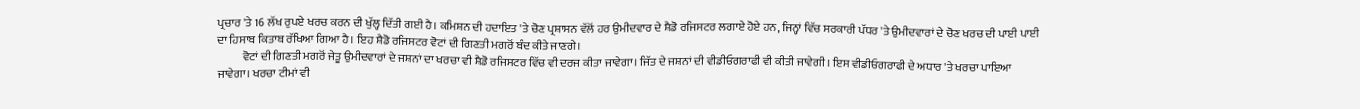ਪ੍ਰਚਾਰ 'ਤੇ 16 ਲੱਖ ਰੁਪਏ ਖਰਚ ਕਰਨ ਦੀ ਖੁੱਲ੍ਹ ਦਿੱਤੀ ਗਈ ਹੈ। ਕਮਿਸ਼ਨ ਦੀ ਹਦਾਇਤ 'ਤੇ ਚੋਣ ਪ੍ਰਸ਼ਾਸਨ ਵੱਲੋਂ ਹਰ ਉਮੀਦਵਾਰ ਦੇ ਸ਼ੈਡੋ ਰਜਿਸਟਰ ਲਗਾਏ ਹੋਏ ਹਨ, ਜਿਨ੍ਹਾਂ ਵਿੱਚ ਸਰਕਾਰੀ ਪੱਧਰ 'ਤੇ ਉਮੀਦਵਾਰਾਂ ਦੇ ਚੋਣ ਖਰਚ ਦੀ ਪਾਈ ਪਾਈ ਦਾ ਹਿਸਾਬ ਕਿਤਾਬ ਰੱਖਿਆ ਗਿਆ ਹੈ। ਇਹ ਸ਼ੈਡੋ ਰਜਿਸਟਰ ਵੋਟਾਂ ਦੀ ਗਿਣਤੀ ਮਗਰੋਂ ਬੰਦ ਕੀਤੇ ਜਾਣਗੇ।
           ਵੋਟਾਂ ਦੀ ਗਿਣਤੀ ਮਗਰੋਂ ਜੇਤੂ ਉਮੀਦਵਾਰਾਂ ਦੇ ਜਸ਼ਨਾਂ ਦਾ ਖਰਚਾ ਵੀ ਸ਼ੈਡੋ ਰਜਿਸਟਰ ਵਿੱਚ ਵੀ ਦਰਜ ਕੀਤਾ ਜਾਵੇਗਾ। ਜਿੱਤ ਦੇ ਜਸ਼ਨਾਂ ਦੀ ਵੀਡੀਓਗਰਾਫੀ ਵੀ ਕੀਤੀ ਜਾਵੇਗੀ। ਇਸ ਵੀਡੀਓਗਰਾਫੀ ਦੇ ਅਧਾਰ 'ਤੇ ਖਰਚਾ ਪਾਇਆ ਜਾਵੇਗਾ। ਖਰਚਾ ਟੀਮਾਂ ਵੀ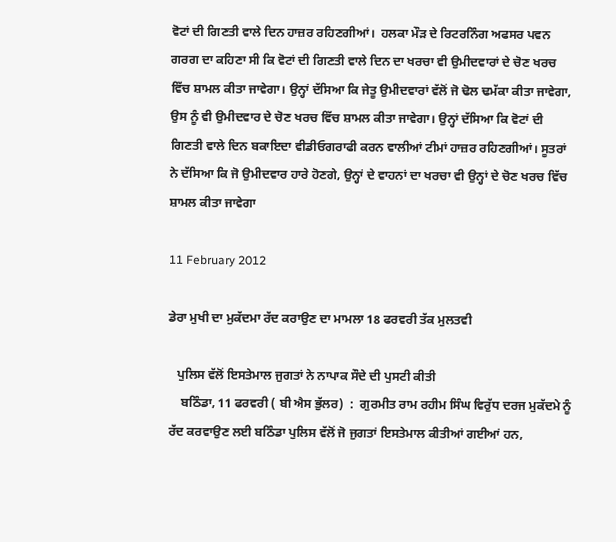ਵੋਟਾਂ ਦੀ ਗਿਣਤੀ ਵਾਲੇ ਦਿਨ ਹਾਜ਼ਰ ਰਹਿਣਗੀਆਂ।  ਹਲਕਾ ਮੌੜ ਦੇ ਰਿਟਰਨਿੰਗ ਅਫਸਰ ਪਵਨ ਗਰਗ ਦਾ ਕਹਿਣਾ ਸੀ ਕਿ ਵੋਟਾਂ ਦੀ ਗਿਣਤੀ ਵਾਲੇ ਦਿਨ ਦਾ ਖਰਚਾ ਵੀ ਉਮੀਦਵਾਰਾਂ ਦੇ ਚੋਣ ਖਰਚ ਵਿੱਚ ਸ਼ਾਮਲ ਕੀਤਾ ਜਾਵੇਗਾ। ਉਨ੍ਹਾਂ ਦੱਸਿਆ ਕਿ ਜੇਤੂ ਉਮੀਦਵਾਰਾਂ ਵੱਲੋਂ ਜੋ ਢੋਲ ਢਮੱਕਾ ਕੀਤਾ ਜਾਵੇਗਾ, ਉਸ ਨੂੰ ਵੀ ਉਮੀਦਵਾਰ ਦੇ ਚੋਣ ਖਰਚ ਵਿੱਚ ਸ਼ਾਮਲ ਕੀਤਾ ਜਾਵੇਗਾ। ਉਨ੍ਹਾਂ ਦੱਸਿਆ ਕਿ ਵੋਟਾਂ ਦੀ ਗਿਣਤੀ ਵਾਲੇ ਦਿਨ ਬਕਾਇਦਾ ਵੀਡੀਓਗਰਾਫੀ ਕਰਨ ਵਾਲੀਆਂ ਟੀਮਾਂ ਹਾਜ਼ਰ ਰਹਿਣਗੀਆਂ। ਸੂਤਰਾਂ ਨੇ ਦੱਸਿਆ ਕਿ ਜੋ ਉਮੀਦਵਾਰ ਹਾਰੇ ਹੋਣਗੇ, ਉਨ੍ਹਾਂ ਦੇ ਵਾਹਨਾਂ ਦਾ ਖਰਚਾ ਵੀ ਉਨ੍ਹਾਂ ਦੇ ਚੋਣ ਖਰਚ ਵਿੱਚ ਸ਼ਾਮਲ ਕੀਤਾ ਜਾਵੇਗਾ

11 February 2012

ਡੇਰਾ ਮੁਖੀ ਦਾ ਮੁਕੱਦਮਾ ਰੱਦ ਕਰਾਉਣ ਦਾ ਮਾਮਲਾ 18 ਫਰਵਰੀ ਤੱਕ ਮੁਲਤਵੀ

   ਪੁਲਿਸ ਵੱਲੋਂ ਇਸਤੇਮਾਲ ਜੁਗਤਾਂ ਨੇ ਨਾਪਾਕ ਸੌਦੇ ਦੀ ਪੁਸਟੀ ਕੀਤੀ
    ਬਠਿੰਡਾ, 11 ਫਰਵਰੀ ( ਬੀ ਐਸ ਭੁੱਲਰ)  :  ਗੁਰਮੀਤ ਰਾਮ ਰਹੀਮ ਸਿੰਘ ਵਿਰੁੱਧ ਦਰਜ ਮੁਕੱਦਮੇ ਨੂੰ ਰੱਦ ਕਰਵਾਉਣ ਲਈ ਬਠਿੰਡਾ ਪੁਲਿਸ ਵੱਲੋਂ ਜੋ ਜੁਗਤਾਂ ਇਸਤੇਮਾਲ ਕੀਤੀਆਂ ਗਈਆਂ ਹਨ,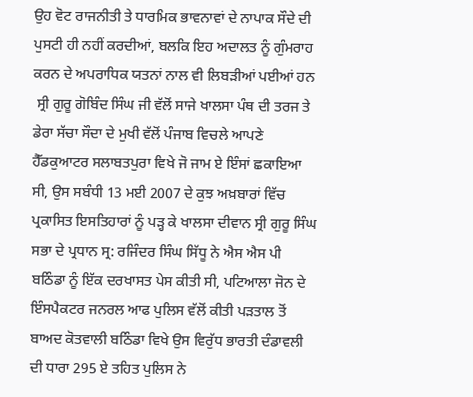ਉਹ ਵੋਟ ਰਾਜਨੀਤੀ ਤੇ ਧਾਰਮਿਕ ਭਾਵਨਾਵਾਂ ਦੇ ਨਾਪਾਕ ਸੌਦੇ ਦੀ ਪੁਸਟੀ ਹੀ ਨਹੀਂ ਕਰਦੀਆਂ, ਬਲਕਿ ਇਹ ਅਦਾਲਤ ਨੂੰ ਗੁੰਮਰਾਹ ਕਰਨ ਦੇ ਅਪਰਾਧਿਕ ਯਤਨਾਂ ਨਾਲ ਵੀ ਲਿਬੜੀਆਂ ਪਈਆਂ ਹਨ
 ਸ੍ਰੀ ਗੁਰੂ ਗੋਬਿੰਦ ਸਿੰਘ ਜੀ ਵੱਲੋਂ ਸਾਜੇ ਖਾਲਸਾ ਪੰਥ ਦੀ ਤਰਜ ਤੇ ਡੇਰਾ ਸੱਚਾ ਸੌਦਾ ਦੇ ਮੁਖੀ ਵੱਲੋਂ ਪੰਜਾਬ ਵਿਚਲੇ ਆਪਣੇ ਹੈੱਡਕੁਆਟਰ ਸਲਾਬਤਪੁਰਾ ਵਿਖੇ ਜੋ ਜਾਮ ਏ ਇੰਸਾਂ ਛਕਾਇਆ ਸੀ, ਉਸ ਸਬੰਧੀ 13 ਮਈ 2007 ਦੇ ਕੁਝ ਅਖ਼ਬਾਰਾਂ ਵਿੱਚ ਪ੍ਰਕਾਸਿਤ ਇਸਤਿਹਾਰਾਂ ਨੂੰ ਪੜ੍ਹ ਕੇ ਖਾਲਸਾ ਦੀਵਾਨ ਸ੍ਰੀ ਗੁਰੂ ਸਿੰਘ ਸਭਾ ਦੇ ਪ੍ਰਧਾਨ ਸ੍ਰ: ਰਜਿੰਦਰ ਸਿੰਘ ਸਿੱਧੂ ਨੇ ਐਸ ਐਸ ਪੀ ਬਠਿੰਡਾ ਨੂੰ ਇੱਕ ਦਰਖਾਸਤ ਪੇਸ ਕੀਤੀ ਸੀ, ਪਟਿਆਲਾ ਜੋਨ ਦੇ ਇੰਸਪੈਕਟਰ ਜਨਰਲ ਆਫ ਪੁਲਿਸ ਵੱਲੋਂ ਕੀਤੀ ਪੜਤਾਲ ਤੋਂ ਬਾਅਦ ਕੋਤਵਾਲੀ ਬਠਿੰਡਾ ਵਿਖੇ ਉਸ ਵਿਰੁੱਧ ਭਾਰਤੀ ਦੰਡਾਵਲੀ ਦੀ ਧਾਰਾ 295 ਏ ਤਹਿਤ ਪੁਲਿਸ ਨੇ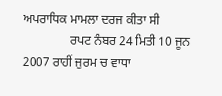ਅਪਰਾਧਿਕ ਮਾਮਲਾ ਦਰਜ ਕੀਤਾ ਸੀ
               ਰਪਟ ਨੰਬਰ 24 ਮਿਤੀ 10 ਜੂਨ 2007 ਰਾਹੀਂ ਜੁਰਮ ਚ ਵਾਧਾ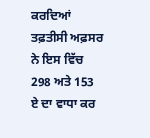ਕਰਦਿਆਂ ਤਫ਼ਤੀਸੀ ਅਫ਼ਸਰ ਨੇ ਇਸ ਵਿੱਚ 298 ਅਤੇ 153 ਏ ਦਾ ਵਾਧਾ ਕਰ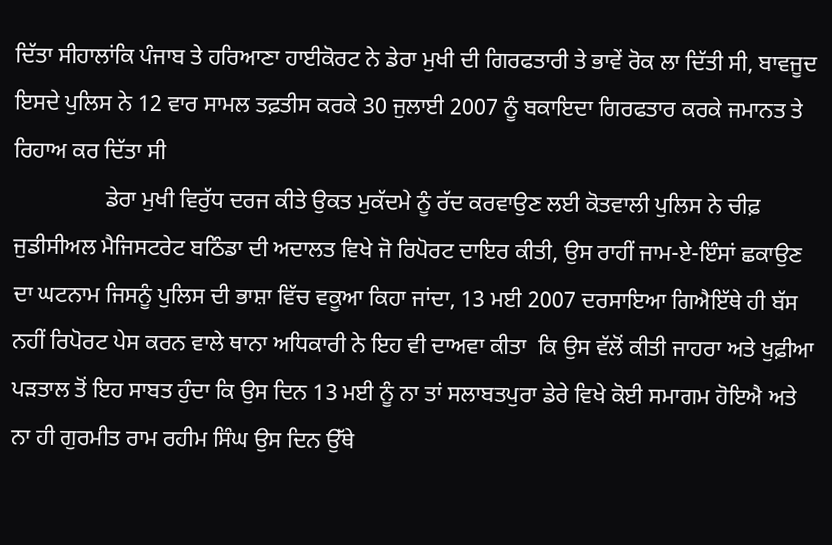ਦਿੱਤਾ ਸੀਹਾਲਾਂਕਿ ਪੰਜਾਬ ਤੇ ਹਰਿਆਣਾ ਹਾਈਕੋਰਟ ਨੇ ਡੇਰਾ ਮੁਖੀ ਦੀ ਗਿਰਫਤਾਰੀ ਤੇ ਭਾਵੇਂ ਰੋਕ ਲਾ ਦਿੱਤੀ ਸੀ, ਬਾਵਜੂਦ ਇਸਦੇ ਪੁਲਿਸ ਨੇ 12 ਵਾਰ ਸਾਮਲ ਤਫ਼ਤੀਸ ਕਰਕੇ 30 ਜੁਲਾਈ 2007 ਨੂੰ ਬਕਾਇਦਾ ਗਿਰਫਤਾਰ ਕਰਕੇ ਜਮਾਨਤ ਤੇ ਰਿਹਾਅ ਕਰ ਦਿੱਤਾ ਸੀ
                ਡੇਰਾ ਮੁਖੀ ਵਿਰੁੱਧ ਦਰਜ ਕੀਤੇ ਉਕਤ ਮੁਕੱਦਮੇ ਨੂੰ ਰੱਦ ਕਰਵਾਉਣ ਲਈ ਕੋਤਵਾਲੀ ਪੁਲਿਸ ਨੇ ਚੀਫ਼ ਜੁਡੀਸੀਅਲ ਮੈਜਿਸਟਰੇਟ ਬਠਿੰਡਾ ਦੀ ਅਦਾਲਤ ਵਿਖੇ ਜੋ ਰਿਪੋਰਟ ਦਾਇਰ ਕੀਤੀ, ਉਸ ਰਾਹੀਂ ਜਾਮ-ਏ-ਇੰਸਾਂ ਛਕਾਉਣ ਦਾ ਘਟਨਾਮ ਜਿਸਨੂੰ ਪੁਲਿਸ ਦੀ ਭਾਸ਼ਾ ਵਿੱਚ ਵਕੂਆ ਕਿਹਾ ਜਾਂਦਾ, 13 ਮਈ 2007 ਦਰਸਾਇਆ ਗਿਐਇੱਥੇ ਹੀ ਬੱਸ ਨਹੀਂ ਰਿਪੋਰਟ ਪੇਸ ਕਰਨ ਵਾਲੇ ਥਾਨਾ ਅਧਿਕਾਰੀ ਨੇ ਇਹ ਵੀ ਦਾਅਵਾ ਕੀਤਾ  ਕਿ ਉਸ ਵੱਲੋਂ ਕੀਤੀ ਜਾਹਰਾ ਅਤੇ ਖੁਫ਼ੀਆ ਪੜਤਾਲ ਤੋਂ ਇਹ ਸਾਬਤ ਹੁੰਦਾ ਕਿ ਉਸ ਦਿਨ 13 ਮਈ ਨੂੰ ਨਾ ਤਾਂ ਸਲਾਬਤਪੁਰਾ ਡੇਰੇ ਵਿਖੇ ਕੋਈ ਸਮਾਗਮ ਹੋਇਐ ਅਤੇ ਨਾ ਹੀ ਗੁਰਮੀਤ ਰਾਮ ਰਹੀਮ ਸਿੰਘ ਉਸ ਦਿਨ ਉੱਥੇ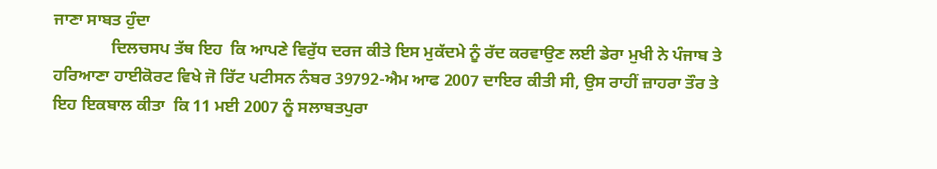ਜਾਣਾ ਸਾਬਤ ਹੁੰਦਾ
              ਦਿਲਚਸਪ ਤੱਥ ਇਹ  ਕਿ ਆਪਣੇ ਵਿਰੁੱਧ ਦਰਜ ਕੀਤੇ ਇਸ ਮੁਕੱਦਮੇ ਨੂੰ ਰੱਦ ਕਰਵਾਉਣ ਲਈ ਡੇਰਾ ਮੁਖੀ ਨੇ ਪੰਜਾਬ ਤੇ ਹਰਿਆਣਾ ਹਾਈਕੋਰਟ ਵਿਖੇ ਜੋ ਰਿੱਟ ਪਟੀਸਨ ਨੰਬਰ 39792-ਐਮ ਆਫ 2007 ਦਾਇਰ ਕੀਤੀ ਸੀ, ਉਸ ਰਾਹੀਂ ਜ਼ਾਹਰਾ ਤੌਰ ਤੇ ਇਹ ਇਕਬਾਲ ਕੀਤਾ  ਕਿ 11 ਮਈ 2007 ਨੂੰ ਸਲਾਬਤਪੁਰਾ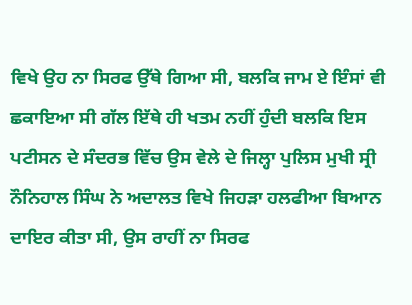ਵਿਖੇ ਉਹ ਨਾ ਸਿਰਫ ਉੱਥੇ ਗਿਆ ਸੀ, ਬਲਕਿ ਜਾਮ ਏ ਇੰਸਾਂ ਵੀ ਛਕਾਇਆ ਸੀ ਗੱਲ ਇੱਥੇ ਹੀ ਖਤਮ ਨਹੀਂ ਹੁੰਦੀ ਬਲਕਿ ਇਸ ਪਟੀਸਨ ਦੇ ਸੰਦਰਭ ਵਿੱਚ ਉਸ ਵੇਲੇ ਦੇ ਜਿਲ੍ਹਾ ਪੁਲਿਸ ਮੁਖੀ ਸ੍ਰੀ ਨੌਨਿਹਾਲ ਸਿੰਘ ਨੇ ਅਦਾਲਤ ਵਿਖੇ ਜਿਹੜਾ ਹਲਫੀਆ ਬਿਆਨ ਦਾਇਰ ਕੀਤਾ ਸੀ, ਉਸ ਰਾਹੀਂ ਨਾ ਸਿਰਫ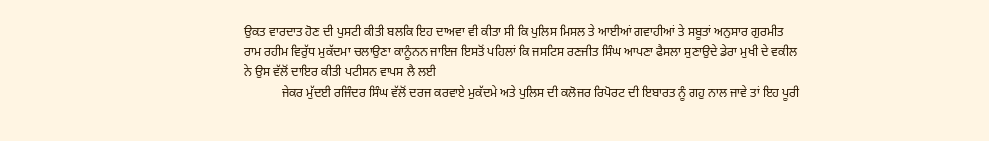ਉਕਤ ਵਾਰਦਾਤ ਹੋਣ ਦੀ ਪੁਸਟੀ ਕੀਤੀ ਬਲਕਿ ਇਹ ਦਾਅਵਾ ਵੀ ਕੀਤਾ ਸੀ ਕਿ ਪੁਲਿਸ ਮਿਸਲ ਤੇ ਆਈਆਂ ਗਵਾਹੀਆਂ ਤੇ ਸਬੂਤਾਂ ਅਨੁਸਾਰ ਗੁਰਮੀਤ ਰਾਮ ਰਹੀਮ ਵਿਰੁੱਧ ਮੁਕੱਦਮਾ ਚਲਾਉਣਾ ਕਾਨੂੰਨਨ ਜਾਇਜ ਇਸਤੋਂ ਪਹਿਲਾਂ ਕਿ ਜਸਟਿਸ ਰਣਜੀਤ ਸਿੰਘ ਆਪਣਾ ਫੈਸਲਾ ਸੁਣਾਉਦੇ ਡੇਰਾ ਮੁਖੀ ਦੇ ਵਕੀਲ ਨੇ ਉਸ ਵੱਲੋਂ ਦਾਇਰ ਕੀਤੀ ਪਟੀਸਨ ਵਾਪਸ ਲੈ ਲਈ
            ਜੇਕਰ ਮੁੱਦਈ ਰਜਿੰਦਰ ਸਿੰਘ ਵੱਲੋਂ ਦਰਜ ਕਰਵਾਏ ਮੁਕੱਦਮੇ ਅਤੇ ਪੁਲਿਸ ਦੀ ਕਲੋਜਰ ਰਿਪੋਰਟ ਦੀ ਇਬਾਰਤ ਨੂੰ ਗਹੁ ਨਾਲ ਜਾਵੇ ਤਾਂ ਇਹ ਪੂਰੀ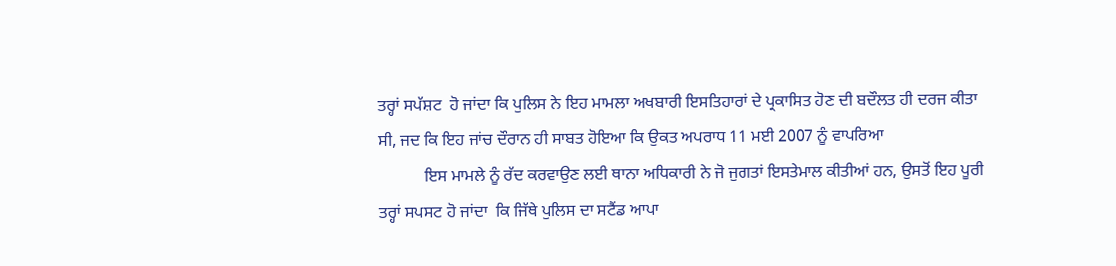ਤਰ੍ਹਾਂ ਸਪੱਸ਼ਟ  ਹੋ ਜਾਂਦਾ ਕਿ ਪੁਲਿਸ ਨੇ ਇਹ ਮਾਮਲਾ ਅਖਬਾਰੀ ਇਸਤਿਹਾਰਾਂ ਦੇ ਪ੍ਰਕਾਸਿਤ ਹੋਣ ਦੀ ਬਦੌਲਤ ਹੀ ਦਰਜ ਕੀਤਾ ਸੀ, ਜਦ ਕਿ ਇਹ ਜਾਂਚ ਦੌਰਾਨ ਹੀ ਸਾਬਤ ਹੋਇਆ ਕਿ ਉਕਤ ਅਪਰਾਧ 11 ਮਈ 2007 ਨੂੰ ਵਾਪਰਿਆ
           ਇਸ ਮਾਮਲੇ ਨੂੰ ਰੱਦ ਕਰਵਾਉਣ ਲਈ ਥਾਨਾ ਅਧਿਕਾਰੀ ਨੇ ਜੋ ਜੁਗਤਾਂ ਇਸਤੇਮਾਲ ਕੀਤੀਆਂ ਹਨ, ਉਸਤੋਂ ਇਹ ਪੂਰੀ ਤਰ੍ਹਾਂ ਸਪਸਟ ਹੋ ਜਾਂਦਾ  ਕਿ ਜਿੱਥੇ ਪੁਲਿਸ ਦਾ ਸਟੈਂਡ ਆਪਾ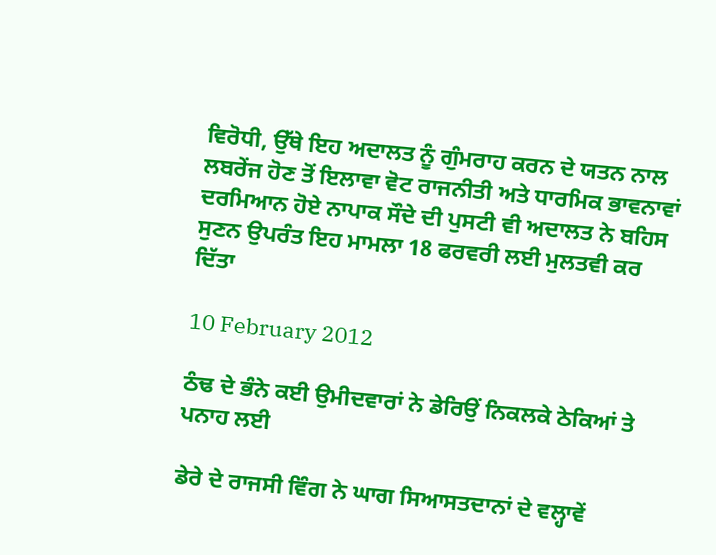ਵਿਰੋਧੀ, ਉੱਥੇ ਇਹ ਅਦਾਲਤ ਨੂੰ ਗੁੰਮਰਾਹ ਕਰਨ ਦੇ ਯਤਨ ਨਾਲ ਲਬਰੇਂਜ ਹੋਣ ਤੋਂ ਇਲਾਵਾ ਵੋਟ ਰਾਜਨੀਤੀ ਅਤੇ ਧਾਰਮਿਕ ਭਾਵਨਾਵਾਂ ਦਰਮਿਆਨ ਹੋਏ ਨਾਪਾਕ ਸੌਦੇ ਦੀ ਪੁਸਟੀ ਵੀ ਅਦਾਲਤ ਨੇ ਬਹਿਸ ਸੁਣਨ ਉਪਰੰਤ ਇਹ ਮਾਮਲਾ 18 ਫਰਵਰੀ ਲਈ ਮੁਲਤਵੀ ਕਰ ਦਿੱਤਾ

10 February 2012

ਠੰਢ ਦੇ ਭੰਨੇ ਕਈ ਉਮੀਦਵਾਰਾਂ ਨੇ ਡੇਰਿਉਂ ਨਿਕਲਕੇ ਠੇਕਿਆਂ ਤੇ ਪਨਾਹ ਲਈ

ਡੇਰੇ ਦੇ ਰਾਜਸੀ ਵਿੰਗ ਨੇ ਘਾਗ ਸਿਆਸਤਦਾਨਾਂ ਦੇ ਵਲ੍ਹਾਵੇਂ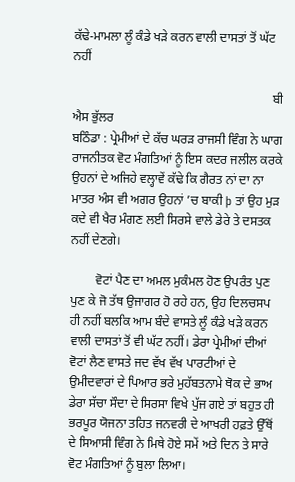ਕੱਢੇ-ਮਾਮਲਾ ਲੂੰ ਕੰਡੇ ਖੜੇ ਕਰਨ ਵਾਲੀ ਦਾਸਤਾਂ ਤੋਂ ਘੱਟ ਨਹੀਂ

                                                                ਬੀ ਐਸ ਭੁੱਲਰ
ਬਠਿੰਡਾ : ਪ੍ਰੇਮੀਆਂ ਦੇ ਕੱਚ ਘਰੜ ਰਾਜਸੀ ਵਿੰਗ ਨੇ ਘਾਗ ਰਾਜਨੀਤਕ ਵੋਟ ਮੰਗਤਿਆਂ ਨੂੰ ਇਸ ਕਦਰ ਜਲੀਲ ਕਰਕੇ ਉਹਨਾਂ ਦੇ ਅਜਿਹੇ ਵਲ੍ਹਾਵੇਂ ਕੱਢੇ ਕਿ ਗੈਰਤ ਨਾਂ ਦਾ ਨਾ ਮਾਤਰ ਅੰਸ ਵੀ ਅਗਰ ਉਹਨਾਂ ’ਚ ਬਾਕੀ þ ਤਾਂ ਉਹ ਮੁੜ ਕਦੇ ਵੀ ਖੈਰ ਮੰਗਣ ਲਈ ਸਿਰਸੇ ਵਾਲੇ ਡੇਰੇ ਤੇ ਦਸਤਕ ਨਹੀਂ ਦੇਣਗੇ।

        ਵੋਟਾਂ ਪੈਣ ਦਾ ਅਮਲ ਮੁਕੰਮਲ ਹੋਣ ਉਪਰੰਤ ਪੁਣ ਪੁਣ ਕੇ ਜੋ ਤੱਥ ਉਜਾਗਰ ਹੋ ਰਹੇ ਹਨ, ਉਹ ਦਿਲਚਸਪ ਹੀ ਨਹੀਂ ਬਲਕਿ ਆਮ ਬੰਦੇ ਵਾਸਤੇ ਲੂੰ ਕੰਡੇ ਖੜੇ ਕਰਨ ਵਾਲੀ ਦਾਸਤਾਂ ਤੋਂ ਵੀ ਘੱਟ ਨਹੀਂ। ਡੇਰਾ ਪ੍ਰੇਮੀਆਂ ਦੀਆਂ ਵੋਟਾਂ ਲੈਣ ਵਾਸਤੇ ਜਦ ਵੱਖ ਵੱਖ ਪਾਰਟੀਆਂ ਦੇ ਉਮੀਦਵਾਰਾਂ ਦੇ ਪਿਆਰ ਭਰੇ ਮੁਹੱਬਤਨਾਮੇ ਥੋਕ ਦੇ ਭਾਅ ਡੇਰਾ ਸੱਚਾ ਸੌਦਾ ਦੇ ਸਿਰਸਾ ਵਿਖੇ ਪੁੱਜ ਗਏ ਤਾਂ ਬਹੁਤ ਹੀ ਭਰਪੂਰ ਯੋਜਨਾ ਤਹਿਤ ਜਨਵਰੀ ਦੇ ਆਖਰੀ ਹਫ਼ਤੇ ਉੱਥੋਂ ਦੇ ਸਿਆਸੀ ਵਿੰਗ ਨੇ ਮਿਥੇ ਹੋਏ ਸਮੇਂ ਅਤੇ ਦਿਨ ਤੇ ਸਾਰੇ ਵੋਟ ਮੰਗਤਿਆਂ ਨੂੰ ਬੁਲਾ ਲਿਆ।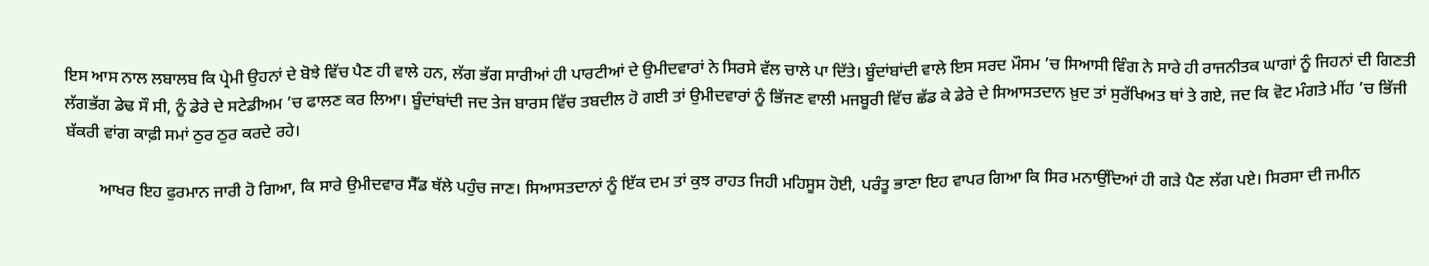ਇਸ ਆਸ ਨਾਲ ਲਬਾਲਬ ਕਿ ਪ੍ਰੇਮੀ ਉਹਨਾਂ ਦੇ ਬੋਝੇ ਵਿੱਚ ਪੈਣ ਹੀ ਵਾਲੇ ਹਨ, ਲੱਗ ਭੱਗ ਸਾਰੀਆਂ ਹੀ ਪਾਰਟੀਆਂ ਦੇ ਉਮੀਦਵਾਰਾਂ ਨੇ ਸਿਰਸੇ ਵੱਲ ਚਾਲੇ ਪਾ ਦਿੱਤੇ। ਬੂੰਦਾਂਬਾਂਦੀ ਵਾਲੇ ਇਸ ਸਰਦ ਮੌਸਮ ’ਚ ਸਿਆਸੀ ਵਿੰਗ ਨੇ ਸਾਰੇ ਹੀ ਰਾਜਨੀਤਕ ਘਾਗਾਂ ਨੂੰ ਜਿਹਨਾਂ ਦੀ ਗਿਣਤੀ ਲੱਗਭੱਗ ਡੇਢ ਸੌ ਸੀ, ਨੂੰ ਡੇਰੇ ਦੇ ਸਟੇਡੀਅਮ ’ਚ ਫਾਲਣ ਕਰ ਲਿਆ। ਬੂੰਦਾਂਬਾਂਦੀ ਜਦ ਤੇਜ ਬਾਰਸ ਵਿੱਚ ਤਬਦੀਲ ਹੋ ਗਈ ਤਾਂ ਉਮੀਦਵਾਰਾਂ ਨੂੰ ਭਿੱਜਣ ਵਾਲੀ ਮਜਬੂਰੀ ਵਿੱਚ ਛੱਡ ਕੇ ਡੇਰੇ ਦੇ ਸਿਆਸਤਦਾਨ ਖ਼ੁਦ ਤਾਂ ਸੁਰੱਖਿਅਤ ਥਾਂ ਤੇ ਗਏ, ਜਦ ਕਿ ਵੋਟ ਮੰਗਤੇ ਮੀਂਹ ’ਚ ਭਿੱਜੀ ਬੱਕਰੀ ਵਾਂਗ ਕਾਫ਼ੀ ਸਮਾਂ ਠੁਰ ਠੁਰ ਕਰਦੇ ਰਹੇ।

        ਆਖਰ ਇਹ ਫੁਰਮਾਨ ਜਾਰੀ ਹੋ ਗਿਆ, ਕਿ ਸਾਰੇ ਉਮੀਦਵਾਰ ਸੈੱਡ ਥੱਲੇ ਪਹੁੰਚ ਜਾਣ। ਸਿਆਸਤਦਾਨਾਂ ਨੂੰ ਇੱਕ ਦਮ ਤਾਂ ਕੁਝ ਰਾਹਤ ਜਿਹੀ ਮਹਿਸੂਸ ਹੋਈ, ਪਰੰਤੂ ਭਾਣਾ ਇਹ ਵਾਪਰ ਗਿਆ ਕਿ ਸਿਰ ਮਨਾਉਂਦਿਆਂ ਹੀ ਗੜੇ ਪੈਣ ਲੱਗ ਪਏ। ਸਿਰਸਾ ਦੀ ਜਮੀਨ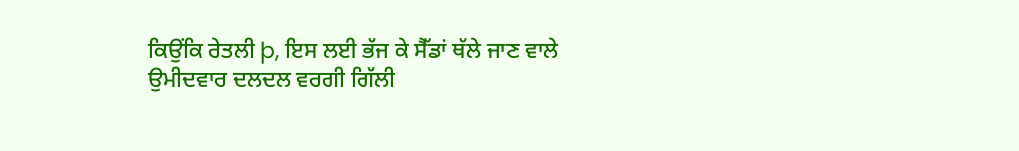ਕਿਉਂਕਿ ਰੇਤਲੀ þ, ਇਸ ਲਈ ਭੱਜ ਕੇ ਸੈੱਡਾਂ ਥੱਲੇ ਜਾਣ ਵਾਲੇ ਉਮੀਦਵਾਰ ਦਲਦਲ ਵਰਗੀ ਗਿੱਲੀ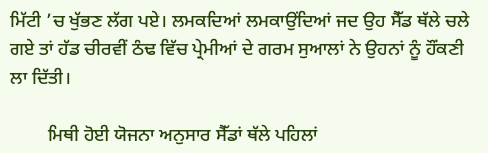ਮਿੱਟੀ ’ਚ ਖੁੱਭਣ ਲੱਗ ਪਏ। ਲਮਕਦਿਆਂ ਲਮਕਾਉਂਦਿਆਂ ਜਦ ਉਹ ਸੈੱਡ ਥੱਲੇ ਚਲੇ ਗਏ ਤਾਂ ਹੱਡ ਚੀਰਵੀਂ ਠੰਢ ਵਿੱਚ ਪ੍ਰੇਮੀਆਂ ਦੇ ਗਰਮ ਸੁਆਲਾਂ ਨੇ ਉਹਨਾਂ ਨੂੰ ਹੌਂਕਣੀ ਲਾ ਦਿੱਤੀ।

        ਮਿਥੀ ਹੋਈ ਯੋਜਨਾ ਅਨੁਸਾਰ ਸੈੱਡਾਂ ਥੱਲੇ ਪਹਿਲਾਂ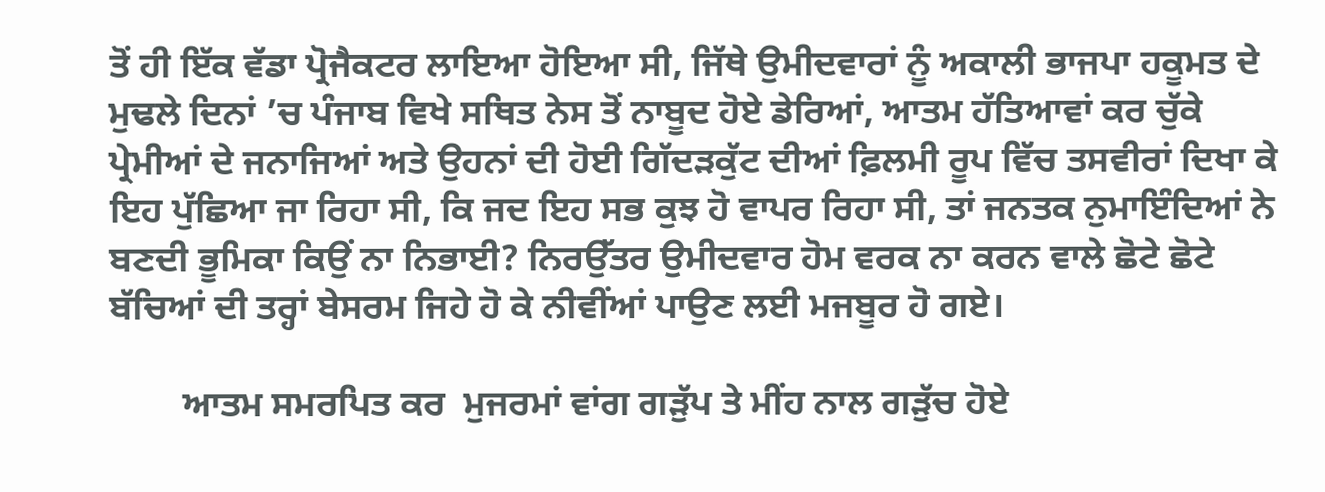ਤੋਂ ਹੀ ਇੱਕ ਵੱਡਾ ਪ੍ਰੋਜੈਕਟਰ ਲਾਇਆ ਹੋਇਆ ਸੀ, ਜਿੱਥੇ ਉਮੀਦਵਾਰਾਂ ਨੂੰ ਅਕਾਲੀ ਭਾਜਪਾ ਹਕੂਮਤ ਦੇ ਮੁਢਲੇ ਦਿਨਾਂ ’ਚ ਪੰਜਾਬ ਵਿਖੇ ਸਥਿਤ ਨੇਸ ਤੋਂ ਨਾਬੂਦ ਹੋਏ ਡੇਰਿਆਂ, ਆਤਮ ਹੱਤਿਆਵਾਂ ਕਰ ਚੁੱਕੇ ਪ੍ਰੇਮੀਆਂ ਦੇ ਜਨਾਜਿਆਂ ਅਤੇ ਉਹਨਾਂ ਦੀ ਹੋਈ ਗਿੱਦੜਕੁੱਟ ਦੀਆਂ ਫ਼ਿਲਮੀ ਰੂਪ ਵਿੱਚ ਤਸਵੀਰਾਂ ਦਿਖਾ ਕੇ ਇਹ ਪੁੱਛਿਆ ਜਾ ਰਿਹਾ ਸੀ, ਕਿ ਜਦ ਇਹ ਸਭ ਕੁਝ ਹੋ ਵਾਪਰ ਰਿਹਾ ਸੀ, ਤਾਂ ਜਨਤਕ ਨੁਮਾਇੰਦਿਆਂ ਨੇ ਬਣਦੀ ਭੂਮਿਕਾ ਕਿਉਂ ਨਾ ਨਿਭਾਈ? ਨਿਰਉੱਤਰ ਉਮੀਦਵਾਰ ਹੋਮ ਵਰਕ ਨਾ ਕਰਨ ਵਾਲੇ ਛੋਟੇ ਛੋਟੇ ਬੱਚਿਆਂ ਦੀ ਤਰ੍ਹਾਂ ਬੇਸਰਮ ਜਿਹੇ ਹੋ ਕੇ ਨੀਵੀਂਆਂ ਪਾਉਣ ਲਈ ਮਜਬੂਰ ਹੋ ਗਏ।

        ਆਤਮ ਸਮਰਪਿਤ ਕਰ  ਮੁਜਰਮਾਂ ਵਾਂਗ ਗੜੁੱਪ ਤੇ ਮੀਂਹ ਨਾਲ ਗੜੁੱਚ ਹੋਏ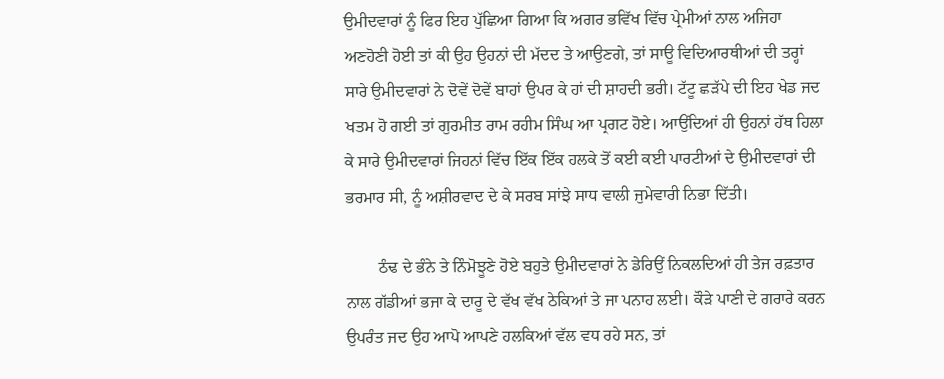ਉਮੀਦਵਾਰਾਂ ਨੂੰ ਫਿਰ ਇਹ ਪੁੱਛਿਆ ਗਿਆ ਕਿ ਅਗਰ ਭਵਿੱਖ ਵਿੱਚ ਪ੍ਰੇਮੀਆਂ ਨਾਲ ਅਜਿਹਾ ਅਣਹੋਣੀ ਹੋਈ ਤਾਂ ਕੀ ਉਹ ਉਹਨਾਂ ਦੀ ਮੱਦਦ ਤੇ ਆਉਣਗੇ, ਤਾਂ ਸਾਊ ਵਿਦਿਆਰਥੀਆਂ ਦੀ ਤਰ੍ਹਾਂ ਸਾਰੇ ਉਮੀਦਵਾਰਾਂ ਨੇ ਦੋਵੇਂ ਦੋਵੇਂ ਬਾਹਾਂ ਉਪਰ ਕੇ ਹਾਂ ਦੀ ਸ਼ਾਹਦੀ ਭਰੀ। ਟੱਟੂ ਛੜੱਪੇ ਦੀ ਇਹ ਖੇਡ ਜਦ ਖਤਮ ਹੋ ਗਈ ਤਾਂ ਗੁਰਮੀਤ ਰਾਮ ਰਹੀਮ ਸਿੰਘ ਆ ਪ੍ਰਗਟ ਹੋਏ। ਆਉਂਦਿਆਂ ਹੀ ਉਹਨਾਂ ਹੱਥ ਹਿਲਾ ਕੇ ਸਾਰੇ ਉਮੀਦਵਾਰਾਂ ਜਿਹਨਾਂ ਵਿੱਚ ਇੱਕ ਇੱਕ ਹਲਕੇ ਤੋਂ ਕਈ ਕਈ ਪਾਰਟੀਆਂ ਦੇ ਉਮੀਦਵਾਰਾਂ ਦੀ ਭਰਮਾਰ ਸੀ, ਨੂੰ ਅਸ਼ੀਰਵਾਦ ਦੇ ਕੇ ਸਰਬ ਸਾਂਝੇ ਸਾਧ ਵਾਲੀ ਜੁਮੇਵਾਰੀ ਨਿਭਾ ਦਿੱਤੀ।

        ਠੰਢ ਦੇ ਭੰਨੇ ਤੇ ਨਿੰਮੋਝੂਣੇ ਹੋਏ ਬਹੁਤੇ ਉਮੀਦਵਾਰਾਂ ਨੇ ਡੇਰਿਉਂ ਨਿਕਲਦਿਆਂ ਹੀ ਤੇਜ ਰਫ਼ਤਾਰ ਨਾਲ ਗੱਡੀਆਂ ਭਜਾ ਕੇ ਦਾਰੂ ਦੇ ਵੱਖ ਵੱਖ ਠੇਕਿਆਂ ਤੇ ਜਾ ਪਨਾਹ ਲਈ। ਕੌੜੇ ਪਾਣੀ ਦੇ ਗਰਾਰੇ ਕਰਨ ਉਪਰੰਤ ਜਦ ਉਹ ਆਪੋ ਆਪਣੇ ਹਲਕਿਆਂ ਵੱਲ ਵਧ ਰਹੇ ਸਨ, ਤਾਂ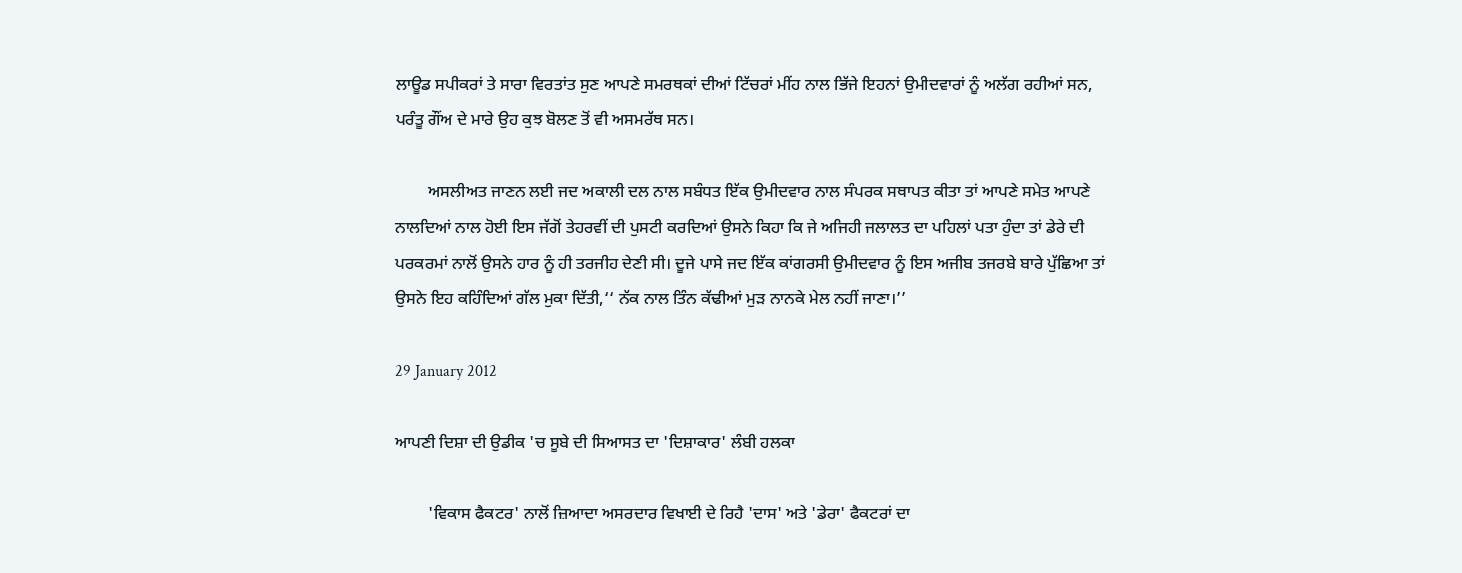ਲਾਊਡ ਸਪੀਕਰਾਂ ਤੇ ਸਾਰਾ ਵਿਰਤਾਂਤ ਸੁਣ ਆਪਣੇ ਸਮਰਥਕਾਂ ਦੀਆਂ ਟਿੱਚਰਾਂ ਮੀਂਹ ਨਾਲ ਭਿੱਜੇ ਇਹਨਾਂ ਉਮੀਦਵਾਰਾਂ ਨੂੰ ਅਲੱਗ ਰਹੀਆਂ ਸਨ, ਪਰੰਤੂ ਗੌਂਅ ਦੇ ਮਾਰੇ ਉਹ ਕੁਝ ਬੋਲਣ ਤੋਂ ਵੀ ਅਸਮਰੱਥ ਸਨ।

        ਅਸਲੀਅਤ ਜਾਣਨ ਲਈ ਜਦ ਅਕਾਲੀ ਦਲ ਨਾਲ ਸਬੰਧਤ ਇੱਕ ਉਮੀਦਵਾਰ ਨਾਲ ਸੰਪਰਕ ਸਥਾਪਤ ਕੀਤਾ ਤਾਂ ਆਪਣੇ ਸਮੇਤ ਆਪਣੇ ਨਾਲਦਿਆਂ ਨਾਲ ਹੋਈ ਇਸ ਜੱਗੋਂ ਤੇਹਰਵੀਂ ਦੀ ਪੁਸਟੀ ਕਰਦਿਆਂ ਉਸਨੇ ਕਿਹਾ ਕਿ ਜੇ ਅਜਿਹੀ ਜਲਾਲਤ ਦਾ ਪਹਿਲਾਂ ਪਤਾ ਹੁੰਦਾ ਤਾਂ ਡੇਰੇ ਦੀ ਪਰਕਰਮਾਂ ਨਾਲੋਂ ਉਸਨੇ ਹਾਰ ਨੂੰ ਹੀ ਤਰਜੀਹ ਦੇਣੀ ਸੀ। ਦੂਜੇ ਪਾਸੇ ਜਦ ਇੱਕ ਕਾਂਗਰਸੀ ਉਮੀਦਵਾਰ ਨੂੰ ਇਸ ਅਜੀਬ ਤਜਰਬੇ ਬਾਰੇ ਪੁੱਛਿਆ ਤਾਂ ਉਸਨੇ ਇਹ ਕਹਿੰਦਿਆਂ ਗੱਲ ਮੁਕਾ ਦਿੱਤੀ,‘‘ ਨੱਕ ਨਾਲ ਤਿੰਨ ਕੱਢੀਆਂ ਮੁੜ ਨਾਨਕੇ ਮੇਲ ਨਹੀਂ ਜਾਣਾ।’’

29 January 2012

ਆਪਣੀ ਦਿਸ਼ਾ ਦੀ ਉਡੀਕ 'ਚ ਸੂਬੇ ਦੀ ਸਿਆਸਤ ਦਾ 'ਦਿਸ਼ਾਕਾਰ' ਲੰਬੀ ਹਲਕਾ

        'ਵਿਕਾਸ ਫੈਕਟਰ' ਨਾਲੋਂ ਜ਼ਿਆਦਾ ਅਸਰਦਾਰ ਵਿਖਾਈ ਦੇ ਰਿਹੈ 'ਦਾਸ' ਅਤੇ 'ਡੇਰਾ' ਫੈਕਟਰਾਂ ਦਾ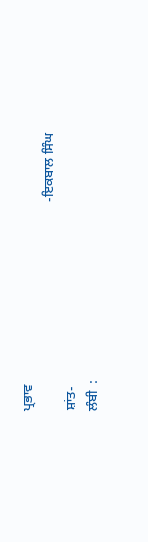ਪ੍ਰਭਾਵ
                                                              -ਇਕਬਾਲ ਸਿੰਘ ਸ਼ਾਂਤ-
ਲੰਬੀ  :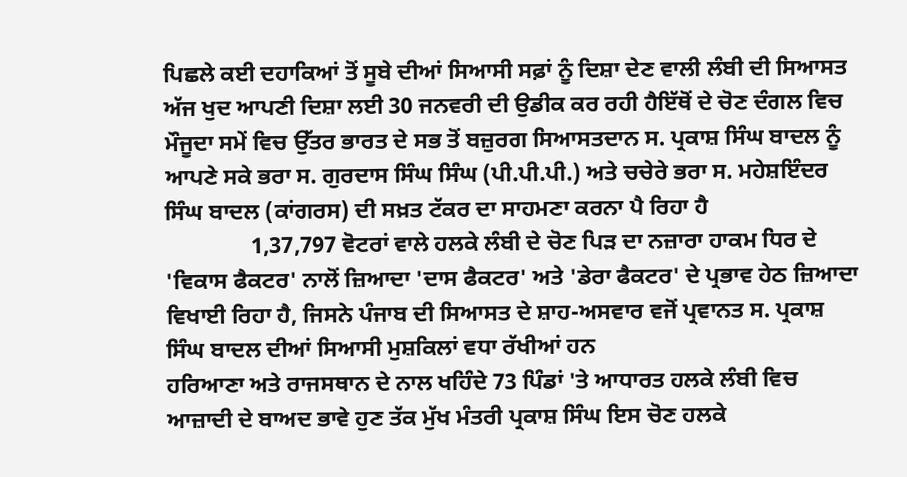ਪਿਛਲੇ ਕਈ ਦਹਾਕਿਆਂ ਤੋਂ ਸੂਬੇ ਦੀਆਂ ਸਿਆਸੀ ਸਫ਼ਾਂ ਨੂੰ ਦਿਸ਼ਾ ਦੇਣ ਵਾਲੀ ਲੰਬੀ ਦੀ ਸਿਆਸਤ ਅੱਜ ਖੁਦ ਆਪਣੀ ਦਿਸ਼ਾ ਲਈ 30 ਜਨਵਰੀ ਦੀ ਉਡੀਕ ਕਰ ਰਹੀ ਹੈਇੱਥੋਂ ਦੇ ਚੋਣ ਦੰਗਲ ਵਿਚ ਮੌਜੂਦਾ ਸਮੇਂ ਵਿਚ ਉੱਤਰ ਭਾਰਤ ਦੇ ਸਭ ਤੋਂ ਬਜ਼ੁਰਗ ਸਿਆਸਤਦਾਨ ਸ. ਪ੍ਰਕਾਸ਼ ਸਿੰਘ ਬਾਦਲ ਨੂੰ ਆਪਣੇ ਸਕੇ ਭਰਾ ਸ. ਗੁਰਦਾਸ ਸਿੰਘ ਸਿੰਘ (ਪੀ.ਪੀ.ਪੀ.) ਅਤੇ ਚਚੇਰੇ ਭਰਾ ਸ. ਮਹੇਸ਼ਇੰਦਰ ਸਿੰਘ ਬਾਦਲ (ਕਾਂਗਰਸ) ਦੀ ਸਖ਼ਤ ਟੱਕਰ ਦਾ ਸਾਹਮਣਾ ਕਰਨਾ ਪੈ ਰਿਹਾ ਹੈ
               1,37,797 ਵੋਟਰਾਂ ਵਾਲੇ ਹਲਕੇ ਲੰਬੀ ਦੇ ਚੋਣ ਪਿੜ ਦਾ ਨਜ਼ਾਰਾ ਹਾਕਮ ਧਿਰ ਦੇ 'ਵਿਕਾਸ ਫੈਕਟਰ' ਨਾਲੋਂ ਜ਼ਿਆਦਾ 'ਦਾਸ ਫੈਕਟਰ' ਅਤੇ 'ਡੇਰਾ ਫੈਕਟਰ' ਦੇ ਪ੍ਰਭਾਵ ਹੇਠ ਜ਼ਿਆਦਾ ਵਿਖਾਈ ਰਿਹਾ ਹੈ, ਜਿਸਨੇ ਪੰਜਾਬ ਦੀ ਸਿਆਸਤ ਦੇ ਸ਼ਾਹ-ਅਸਵਾਰ ਵਜੋਂ ਪ੍ਰਵਾਨਤ ਸ. ਪ੍ਰਕਾਸ਼ ਸਿੰਘ ਬਾਦਲ ਦੀਆਂ ਸਿਆਸੀ ਮੁਸ਼ਕਿਲਾਂ ਵਧਾ ਰੱਖੀਆਂ ਹਨ
ਹਰਿਆਣਾ ਅਤੇ ਰਾਜਸਥਾਨ ਦੇ ਨਾਲ ਖਹਿੰਦੇ 73 ਪਿੰਡਾਂ 'ਤੇ ਆਧਾਰਤ ਹਲਕੇ ਲੰਬੀ ਵਿਚ ਆਜ਼ਾਦੀ ਦੇ ਬਾਅਦ ਭਾਵੇ ਹੁਣ ਤੱਕ ਮੁੱਖ ਮੰਤਰੀ ਪ੍ਰਕਾਸ਼ ਸਿੰਘ ਇਸ ਚੋਣ ਹਲਕੇ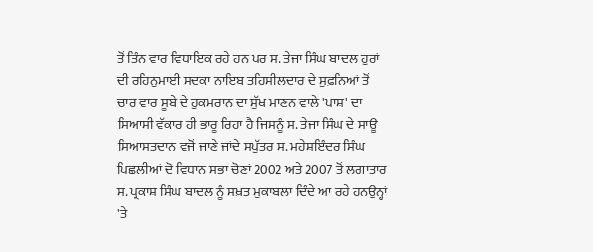ਤੋਂ ਤਿੰਨ ਵਾਰ ਵਿਧਾਇਕ ਰਹੇ ਹਨ ਪਰ ਸ. ਤੇਜਾ ਸਿੰਘ ਬਾਦਲ ਹੁਰਾਂ ਦੀ ਰਹਿਨੁਮਾਈ ਸਦਕਾ ਨਾਇਬ ਤਹਿਸੀਲਦਾਰ ਦੇ ਸੁਫ਼ਨਿਆਂ ਤੋਂ ਚਾਰ ਵਾਰ ਸੂਬੇ ਦੇ ਹੁਕਮਰਾਨ ਦਾ ਸੁੱਖ ਮਾਣਨ ਵਾਲੇ 'ਪਾਸ਼' ਦਾ ਸਿਆਸੀ ਵੱਕਾਰ ਹੀ ਭਾਰੂ ਰਿਹਾ ਹੈ ਜਿਸਨੂੰ ਸ. ਤੇਜਾ ਸਿੰਘ ਦੇ ਸਾਊ ਸਿਆਸਤਦਾਨ ਵਜੋਂ ਜਾਣੇ ਜਾਂਦੇ ਸਪੁੱਤਰ ਸ. ਮਹੇਸ਼ਇੰਦਰ ਸਿੰਘ ਪਿਛਲੀਆਂ ਦੋ ਵਿਧਾਨ ਸਭਾ ਚੋਣਾਂ 2002 ਅਤੇ 2007 ਤੋਂ ਲਗਾਤਾਰ ਸ. ਪ੍ਰਕਾਸ਼ ਸਿੰਘ ਬਾਦਲ ਨੂੰ ਸਖ਼ਤ ਮੁਕਾਬਲਾ ਦਿੰਦੇ ਆ ਰਹੇ ਹਨਉਨ੍ਹਾਂ 'ਤੇ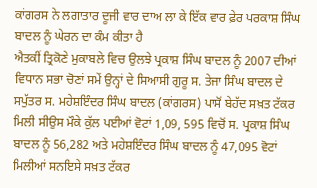ਕਾਂਗਰਸ ਨੇ ਲਗਾਤਾਰ ਦੂਜੀ ਵਾਰ ਦਾਅ ਲਾ ਕੇ ਇੱਕ ਵਾਰ ਫ਼ੇਰ ਪਰਕਾਸ਼ ਸਿੰਘ ਬਾਦਲ ਨੂੰ ਘੇਰਨ ਦਾ ਕੰਮ ਕੀਤਾ ਹੈ
ਐਤਕੀਂ ਤ੍ਰਿਕੋਣੇ ਮੁਕਾਬਲੇ ਵਿਚ ਉਲਝੇ ਪ੍ਰਕਾਸ਼ ਸਿੰਘ ਬਾਦਲ ਨੂੰ 2007 ਦੀਆਂ ਵਿਧਾਨ ਸਭਾ ਚੋਣਾਂ ਸਮੇਂ ਉਨ੍ਹਾਂ ਦੇ ਸਿਆਸੀ ਗੁਰੂ ਸ. ਤੇਜਾ ਸਿੰਘ ਬਾਦਲ ਦੇ ਸਪੁੱਤਰ ਸ. ਮਹੇਸ਼ਇੰਦਰ ਸਿੰਘ ਬਾਦਲ (ਕਾਂਗਰਸ) ਪਾਸੋਂ ਬੇਹੱਦ ਸਖ਼ਤ ਟੱਕਰ ਮਿਲੀ ਸੀਉਸ ਮੌਕੇ ਕੁੱਲ ਪਈਆਂ ਵੋਟਾਂ 1,09, 595 ਵਿਚੋਂ ਸ. ਪ੍ਰਕਾਸ਼ ਸਿੰਘ ਬਾਦਲ ਨੂੰ 56,282 ਅਤੇ ਮਹੇਸ਼ਇੰਦਰ ਸਿੰਘ ਬਾਦਲ ਨੂੰ 47,095 ਵੋਟਾਂ ਮਿਲੀਆਂ ਸਨਇਸੇ ਸਖ਼ਤ ਟੱਕਰ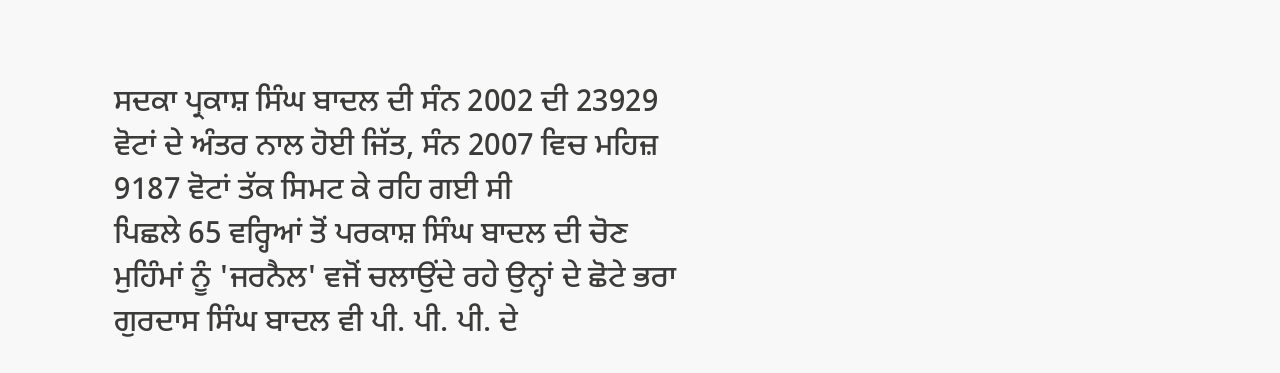ਸਦਕਾ ਪ੍ਰਕਾਸ਼ ਸਿੰਘ ਬਾਦਲ ਦੀ ਸੰਨ 2002 ਦੀ 23929 ਵੋਟਾਂ ਦੇ ਅੰਤਰ ਨਾਲ ਹੋਈ ਜਿੱਤ, ਸੰਨ 2007 ਵਿਚ ਮਹਿਜ਼ 9187 ਵੋਟਾਂ ਤੱਕ ਸਿਮਟ ਕੇ ਰਹਿ ਗਈ ਸੀ
ਪਿਛਲੇ 65 ਵਰ੍ਹਿਆਂ ਤੋਂ ਪਰਕਾਸ਼ ਸਿੰਘ ਬਾਦਲ ਦੀ ਚੋਣ ਮੁਹਿੰਮਾਂ ਨੂੰ 'ਜਰਨੈਲ' ਵਜੋਂ ਚਲਾਉਂਦੇ ਰਹੇ ਉਨ੍ਹਾਂ ਦੇ ਛੋਟੇ ਭਰਾ ਗੁਰਦਾਸ ਸਿੰਘ ਬਾਦਲ ਵੀ ਪੀ. ਪੀ. ਪੀ. ਦੇ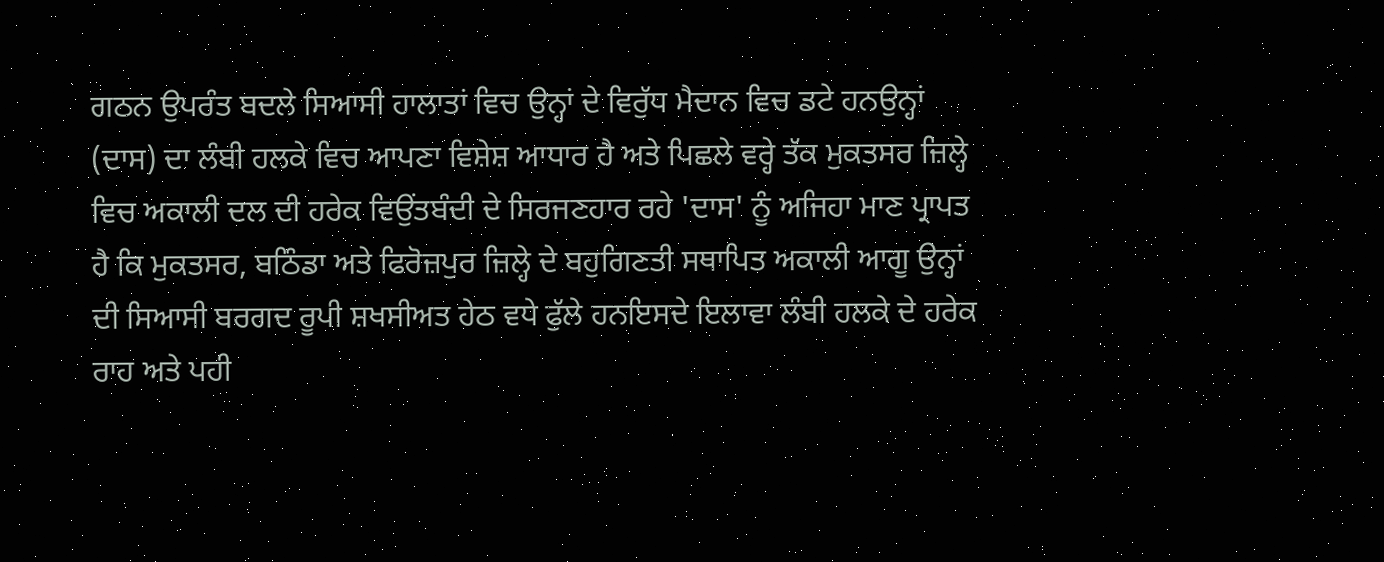ਗਠਨ ਉਪਰੰਤ ਬਦਲੇ ਸਿਆਸੀ ਹਾਲਾਤਾਂ ਵਿਚ ਉਨ੍ਹਾਂ ਦੇ ਵਿਰੁੱਧ ਮੈਦਾਨ ਵਿਚ ਡਟੇ ਹਨਉਨ੍ਹਾਂ (ਦਾਸ) ਦਾ ਲੰਬੀ ਹਲਕੇ ਵਿਚ ਆਪਣਾ ਵਿਸ਼ੇਸ਼ ਆਧਾਰ ਹੈ ਅਤੇ ਪਿਛਲੇ ਵਰ੍ਹੇ ਤੱਕ ਮੁਕਤਸਰ ਜ਼ਿਲ੍ਹੇ ਵਿਚ ਅਕਾਲੀ ਦਲ ਦੀ ਹਰੇਕ ਵਿਉਂਤਬੰਦੀ ਦੇ ਸਿਰਜਣਹਾਰ ਰਹੇ 'ਦਾਸ' ਨੂੰ ਅਜਿਹਾ ਮਾਣ ਪ੍ਰਾਪਤ ਹੈ ਕਿ ਮੁਕਤਸਰ, ਬਠਿੰਡਾ ਅਤੇ ਫਿਰੋਜ਼ਪੁਰ ਜ਼ਿਲ੍ਹੇ ਦੇ ਬਹੁਗਿਣਤੀ ਸਥਾਪਿਤ ਅਕਾਲੀ ਆਗੂ ਉਨ੍ਹਾਂ ਦੀ ਸਿਆਸੀ ਬਰਗਦ ਰੂਪੀ ਸ਼ਖਸੀਅਤ ਹੇਠ ਵਧੇ ਫੁੱਲੇ ਹਨਇਸਦੇ ਇਲਾਵਾ ਲੰਬੀ ਹਲਕੇ ਦੇ ਹਰੇਕ ਰਾਹ ਅਤੇ ਪਹੀ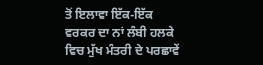ਤੋਂ ਇਲਾਵਾ ਇੱਕ-ਇੱਕ ਵਰਕਰ ਦਾ ਨਾਂ ਲੰਬੀ ਹਲਕੇ ਵਿਚ ਮੁੱਖ ਮੰਤਰੀ ਦੇ ਪਰਛਾਵੇਂ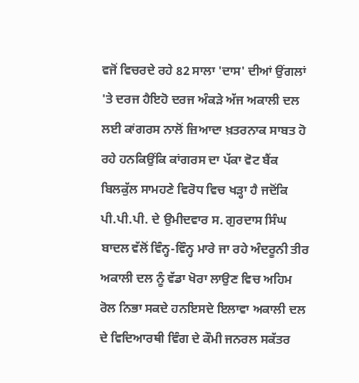ਵਜੋਂ ਵਿਚਰਦੇ ਰਹੇ 82 ਸਾਲਾ 'ਦਾਸ' ਦੀਆਂ ਉਂਗਲਾਂ 'ਤੇ ਦਰਜ ਹੈਇਹੋ ਦਰਜ ਅੰਕੜੇ ਅੱਜ ਅਕਾਲੀ ਦਲ ਲਈ ਕਾਂਗਰਸ ਨਾਲੋਂ ਜ਼ਿਆਦਾ ਖ਼ਤਰਨਾਕ ਸਾਬਤ ਹੋ ਰਹੇ ਹਨਕਿਉਂਕਿ ਕਾਂਗਰਸ ਦਾ ਪੱਕਾ ਵੋਟ ਬੈਂਕ ਬਿਲਕੁੱਲ ਸਾਮਹਣੇ ਵਿਰੋਧ ਵਿਚ ਖੜ੍ਹਾ ਹੈ ਜਦੋਂਕਿ ਪੀ.ਪੀ.ਪੀ. ਦੇ ਉਮੀਦਵਾਰ ਸ. ਗੁਰਦਾਸ ਸਿੰਘ ਬਾਦਲ ਵੱਲੋਂ ਵਿੰਨ੍ਹ-ਵਿੰਨ੍ਹ ਮਾਰੇ ਜਾ ਰਹੇ ਅੰਦਰੂਨੀ ਤੀਰ ਅਕਾਲੀ ਦਲ ਨੂੰ ਵੱਡਾ ਖੋਰਾ ਲਾਉਣ ਵਿਚ ਅਹਿਮ ਰੋਲ ਨਿਭਾ ਸਕਦੇ ਹਨਇਸਦੇ ਇਲਾਵਾ ਅਕਾਲੀ ਦਲ ਦੇ ਵਿਦਿਆਰਥੀ ਵਿੰਗ ਦੇ ਕੌਮੀ ਜਨਰਲ ਸਕੱਤਰ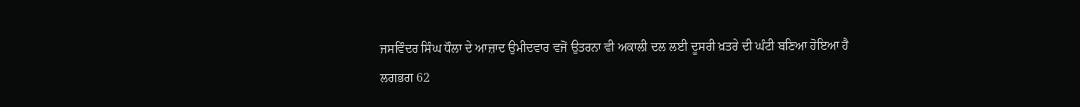ਜਸਵਿੰਦਰ ਸਿੰਘ ਧੌਲਾ ਦੇ ਆਜ਼ਾਦ ਉਮੀਦਵਾਰ ਵਜੋਂ ਉਤਰਨਾ ਵੀ ਅਕਾਲੀ ਦਲ ਲਈ ਦੂਸਰੀ ਖ਼ਤਰੇ ਦੀ ਘੰਟੀ ਬਣਿਆ ਹੋਇਆ ਹੈ
ਲਗਭਗ 62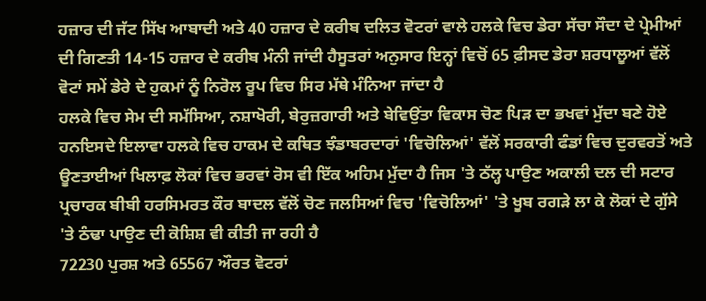ਹਜ਼ਾਰ ਦੀ ਜੱਟ ਸਿੱਖ ਆਬਾਦੀ ਅਤੇ 40 ਹਜ਼ਾਰ ਦੇ ਕਰੀਬ ਦਲਿਤ ਵੋਟਰਾਂ ਵਾਲੇ ਹਲਕੇ ਵਿਚ ਡੇਰਾ ਸੱਚਾ ਸੌਦਾ ਦੇ ਪ੍ਰੇਮੀਆਂ ਦੀ ਗਿਣਤੀ 14-15 ਹਜ਼ਾਰ ਦੇ ਕਰੀਬ ਮੰਨੀ ਜਾਂਦੀ ਹੈਸੂਤਰਾਂ ਅਨੁਸਾਰ ਇਨ੍ਹਾਂ ਵਿਚੋਂ 65 ਫ਼ੀਸਦ ਡੇਰਾ ਸ਼ਰਧਾਲੂਆਂ ਵੱਲੋਂ ਵੋਟਾਂ ਸਮੇਂ ਡੇਰੇ ਦੇ ਹੁਕਮਾਂ ਨੂੰ ਨਿਰੋਲ ਰੂਪ ਵਿਚ ਸਿਰ ਮੱਥੇ ਮੰਨਿਆ ਜਾਂਦਾ ਹੈ
ਹਲਕੇ ਵਿਚ ਸੇਮ ਦੀ ਸਮੱਸਿਆ, ਨਸ਼ਾਖੋਰੀ, ਬੇਰੁਜ਼ਗਾਰੀ ਅਤੇ ਬੇਵਿਉਂਤਾ ਵਿਕਾਸ ਚੋਣ ਪਿੜ ਦਾ ਭਖਵਾਂ ਮੁੱਦਾ ਬਣੇ ਹੋਏ ਹਨਇਸਦੇ ਇਲਾਵਾ ਹਲਕੇ ਵਿਚ ਹਾਕਮ ਦੇ ਕਥਿਤ ਝੰਡਾਬਰਦਾਰਾਂ 'ਵਿਚੋਲਿਆਂ' ਵੱਲੋਂ ਸਰਕਾਰੀ ਫੰਡਾਂ ਵਿਚ ਦੁਰਵਰਤੋਂ ਅਤੇ ਊਣਤਾਈਆਂ ਖਿਲਾਫ਼ ਲੋਕਾਂ ਵਿਚ ਭਰਵਾਂ ਰੋਸ ਵੀ ਇੱਕ ਅਹਿਮ ਮੁੱਦਾ ਹੈ ਜਿਸ 'ਤੇ ਠੱਲ੍ਹ ਪਾਉਣ ਅਕਾਲੀ ਦਲ ਦੀ ਸਟਾਰ ਪ੍ਰਚਾਰਕ ਬੀਬੀ ਹਰਸਿਮਰਤ ਕੌਰ ਬਾਦਲ ਵੱਲੋਂ ਚੋਣ ਜਲਸਿਆਂ ਵਿਚ 'ਵਿਚੋਲਿਆਂ' 'ਤੇ ਖੂਬ ਰਗੜੇ ਲਾ ਕੇ ਲੋਕਾਂ ਦੇ ਗੁੱਸੇ 'ਤੇ ਠੰਢਾ ਪਾਉਣ ਦੀ ਕੋਸ਼ਿਸ਼ ਵੀ ਕੀਤੀ ਜਾ ਰਹੀ ਹੈ
72230 ਪੁਰਸ਼ ਅਤੇ 65567 ਔਰਤ ਵੋਟਰਾਂ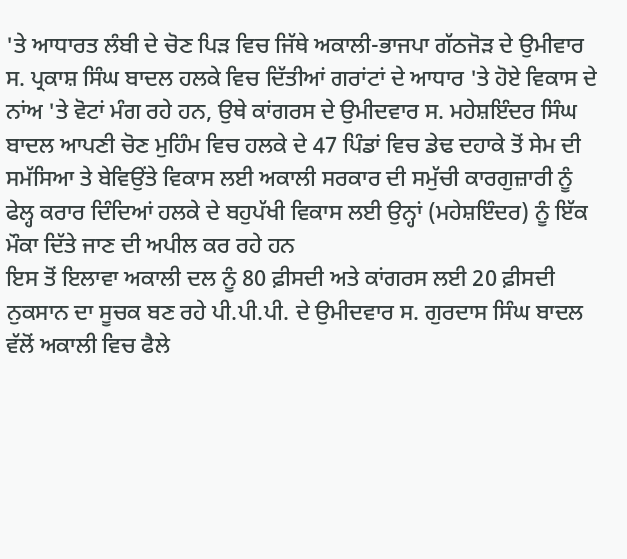'ਤੇ ਆਧਾਰਤ ਲੰਬੀ ਦੇ ਚੋਣ ਪਿੜ ਵਿਚ ਜਿੱਥੇ ਅਕਾਲੀ-ਭਾਜਪਾ ਗੱਠਜੋੜ ਦੇ ਉਮੀਵਾਰ ਸ. ਪ੍ਰਕਾਸ਼ ਸਿੰਘ ਬਾਦਲ ਹਲਕੇ ਵਿਚ ਦਿੱਤੀਆਂ ਗਰਾਂਟਾਂ ਦੇ ਆਧਾਰ 'ਤੇ ਹੋਏ ਵਿਕਾਸ ਦੇ ਨਾਂਅ 'ਤੇ ਵੋਟਾਂ ਮੰਗ ਰਹੇ ਹਨ, ਉਥੇ ਕਾਂਗਰਸ ਦੇ ਉਮੀਦਵਾਰ ਸ. ਮਹੇਸ਼ਇੰਦਰ ਸਿੰਘ ਬਾਦਲ ਆਪਣੀ ਚੋਣ ਮੁਹਿੰਮ ਵਿਚ ਹਲਕੇ ਦੇ 47 ਪਿੰਡਾਂ ਵਿਚ ਡੇਢ ਦਹਾਕੇ ਤੋਂ ਸੇਮ ਦੀ ਸਮੱਸਿਆ ਤੇ ਬੇਵਿਉਂਤੇ ਵਿਕਾਸ ਲਈ ਅਕਾਲੀ ਸਰਕਾਰ ਦੀ ਸਮੁੱਚੀ ਕਾਰਗੁਜ਼ਾਰੀ ਨੂੰ ਫੇਲ੍ਹ ਕਰਾਰ ਦਿੰਦਿਆਂ ਹਲਕੇ ਦੇ ਬਹੁਪੱਖੀ ਵਿਕਾਸ ਲਈ ਉਨ੍ਹਾਂ (ਮਹੇਸ਼ਇੰਦਰ) ਨੂੰ ਇੱਕ ਮੌਕਾ ਦਿੱਤੇ ਜਾਣ ਦੀ ਅਪੀਲ ਕਰ ਰਹੇ ਹਨ
ਇਸ ਤੋਂ ਇਲਾਵਾ ਅਕਾਲੀ ਦਲ ਨੂੰ 80 ਫ਼ੀਸਦੀ ਅਤੇ ਕਾਂਗਰਸ ਲਈ 20 ਫ਼ੀਸਦੀ ਨੁਕਸਾਨ ਦਾ ਸੂਚਕ ਬਣ ਰਹੇ ਪੀ.ਪੀ.ਪੀ. ਦੇ ਉਮੀਦਵਾਰ ਸ. ਗੁਰਦਾਸ ਸਿੰਘ ਬਾਦਲ ਵੱਲੋਂ ਅਕਾਲੀ ਵਿਚ ਫੈਲੇ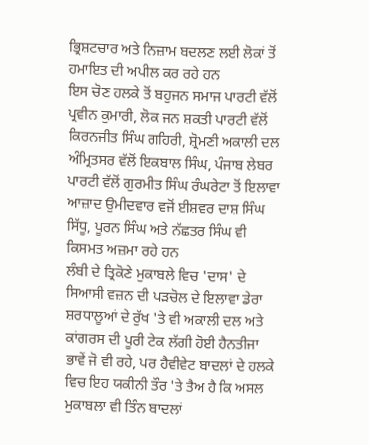ਭ੍ਰਿਸ਼ਟਚਾਰ ਅਤੇ ਨਿਜ਼ਾਮ ਬਦਲਣ ਲਈ ਲੋਕਾਂ ਤੋਂ ਹਮਾਇਤ ਦੀ ਅਪੀਲ ਕਰ ਰਹੇ ਹਨ
ਇਸ ਚੋਣ ਹਲਕੇ ਤੋਂ ਬਹੁਜਨ ਸਮਾਜ ਪਾਰਟੀ ਵੱਲੋਂ ਪ੍ਰਵੀਨ ਕੁਮਾਰੀ, ਲੋਕ ਜਨ ਸ਼ਕਤੀ ਪਾਰਟੀ ਵੱਲੋਂ ਕਿਰਨਜੀਤ ਸਿੰਘ ਗਹਿਰੀ, ਸ਼੍ਰੋਮਣੀ ਅਕਾਲੀ ਦਲ ਅੰਮ੍ਰਿਤਸਰ ਵੱਲੋਂ ਇਕਬਾਲ ਸਿੰਘ, ਪੰਜਾਬ ਲੇਬਰ ਪਾਰਟੀ ਵੱਲੋਂ ਗੁਰਮੀਤ ਸਿੰਘ ਰੰਘਰੇਟਾ ਤੋਂ ਇਲਾਵਾ ਆਜ਼ਾਦ ਉਮੀਦਵਾਰ ਵਜੋਂ ਈਸ਼ਵਰ ਦਾਸ਼ ਸਿੰਘ ਸਿੱਧੂ, ਪੂਰਨ ਸਿੰਘ ਅਤੇ ਨੱਛਤਰ ਸਿੰਘ ਵੀ ਕਿਸਮਤ ਅਜ਼ਮਾ ਰਹੇ ਹਨ
ਲੰਬੀ ਦੇ ਤ੍ਰਿਕੋਣੇ ਮੁਕਾਬਲੇ ਵਿਚ 'ਦਾਸ' ਦੇ ਸਿਆਸੀ ਵਜ਼ਨ ਦੀ ਪੜਚੋਲ ਦੇ ਇਲਾਵਾ ਡੇਰਾ ਸ਼ਰਧਾਲੂਆਂ ਦੇ ਰੁੱਖ 'ਤੇ ਵੀ ਅਕਾਲੀ ਦਲ ਅਤੇ ਕਾਂਗਰਸ ਦੀ ਪੂਰੀ ਟੇਕ ਲੱਗੀ ਹੋਈ ਹੈਨਤੀਜਾ ਭਾਵੇਂ ਜੋ ਵੀ ਰਹੇ, ਪਰ ਹੈਵੀਵੇਟ ਬਾਦਲਾਂ ਦੇ ਹਲਕੇ ਵਿਚ ਇਹ ਯਕੀਨੀ ਤੌਰ 'ਤੇ ਤੈਅ ਹੈ ਕਿ ਅਸਲ ਮੁਕਾਬਲਾ ਵੀ ਤਿੰਨ ਬਾਦਲਾਂ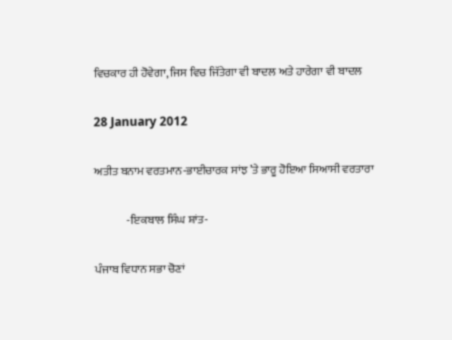ਵਿਚਕਾਰ ਹੀ ਹੋਵੇਗਾ, ਜਿਸ ਵਿਚ ਜਿੱਤੇਗਾ ਵੀ ਬਾਦਲ ਅਤੇ ਹਾਰੇਗਾ ਵੀ ਬਾਦਲ

28 January 2012

ਅਤੀਤ ਬਨਾਮ ਵਰਤਮਾਨ-ਭਾਈਚਾਰਕ ਸਾਂਝ ’ਤੇ ਭਾਰੂ ਹੋਇਆ ਸਿਆਸੀ ਵਰਤਾਰਾ

              -ਇਕਬਾਲ ਸਿੰਘ ਸ਼ਾਂਤ-

ਪੰਜਾਬ ਵਿਧਾਨ ਸਭਾ ਚੋਣਾਂ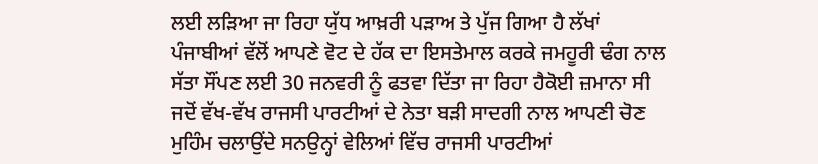ਲਈ ਲੜਿਆ ਜਾ ਰਿਹਾ ਯੁੱਧ ਆਖ਼ਰੀ ਪੜਾਅ ਤੇ ਪੁੱਜ ਗਿਆ ਹੈ ਲੱਖਾਂ ਪੰਜਾਬੀਆਂ ਵੱਲੋਂ ਆਪਣੇ ਵੋਟ ਦੇ ਹੱਕ ਦਾ ਇਸਤੇਮਾਲ ਕਰਕੇ ਜਮਹੂਰੀ ਢੰਗ ਨਾਲ ਸੱਤਾ ਸੌਂਪਣ ਲਈ 30 ਜਨਵਰੀ ਨੂੰ ਫਤਵਾ ਦਿੱਤਾ ਜਾ ਰਿਹਾ ਹੈਕੋਈ ਜ਼ਮਾਨਾ ਸੀ ਜਦੋਂ ਵੱਖ-ਵੱਖ ਰਾਜਸੀ ਪਾਰਟੀਆਂ ਦੇ ਨੇਤਾ ਬੜੀ ਸਾਦਗੀ ਨਾਲ ਆਪਣੀ ਚੋਣ ਮੁਹਿੰਮ ਚਲਾਉਂਦੇ ਸਨਉਨ੍ਹਾਂ ਵੇਲਿਆਂ ਵਿੱਚ ਰਾਜਸੀ ਪਾਰਟੀਆਂ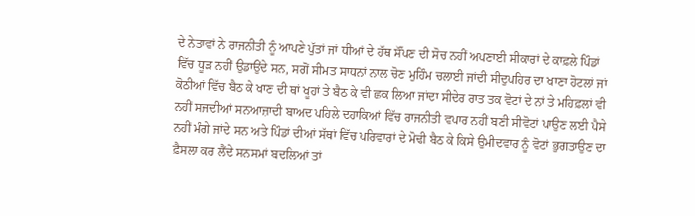ਦੇ ਨੇਤਾਵਾਂ ਨੇ ਰਾਜਨੀਤੀ ਨੂੰ ਆਪਣੇ ਪੁੱਤਾਂ ਜਾਂ ਧੀਆਂ ਦੇ ਹੱਥ ਸੌਂਪਣ ਦੀ ਸੋਚ ਨਹੀਂ ਅਪਣਾਈ ਸੀਕਾਰਾਂ ਦੇ ਕਾਫ਼ਲੇ ਪਿੰਡਾਂ ਵਿੱਚ ਧੂੜ ਨਹੀਂ ਉਡਾਉਂਦੇ ਸਨ, ਸਗੋਂ ਸੀਮਤ ਸਾਧਨਾਂ ਨਾਲ ਚੋਣ ਮੁਹਿੰਮ ਚਲਾਈ ਜਾਂਦੀ ਸੀਦੁਪਹਿਰ ਦਾ ਖਾਣਾ ਹੋਟਲਾਂ ਜਾਂ ਕੋਠੀਆਂ ਵਿੱਚ ਬੈਠ ਕੇ ਖਾਣ ਦੀ ਥਾਂ ਖੂਹਾਂ ਤੇ ਬੈਠ ਕੇ ਵੀ ਛਕ ਲਿਆ ਜਾਂਦਾ ਸੀਦੇਰ ਰਾਤ ਤਕ ਵੋਟਾਂ ਦੇ ਨਾਂ ਤੇ ਮਹਿਫ਼ਲਾਂ ਵੀ ਨਹੀਂ ਸਜਦੀਆਂ ਸਨਆਜ਼ਾਦੀ ਬਾਅਦ ਪਹਿਲੇ ਦਹਾਕਿਆਂ ਵਿੱਚ ਰਾਜਨੀਤੀ ਵਪਾਰ ਨਹੀਂ ਬਣੀ ਸੀਵੋਟਾਂ ਪਾਉਣ ਲਈ ਪੈਸੇ ਨਹੀਂ ਮੰਗੇ ਜਾਂਦੇ ਸਨ ਅਤੇ ਪਿੰਡਾਂ ਦੀਆਂ ਸੱਥਾਂ ਵਿੱਚ ਪਰਿਵਾਰਾਂ ਦੇ ਮੋਢੀ ਬੈਠ ਕੇ ਕਿਸੇ ਉਮੀਦਵਾਰ ਨੂੰ ਵੋਟਾਂ ਭੁਗਤਾਉਣ ਦਾ ਫ਼ੈਸਲਾ ਕਰ ਲੈਂਦੇ ਸਨਸਮਾਂ ਬਦਲਿਆਂ ਤਾਂ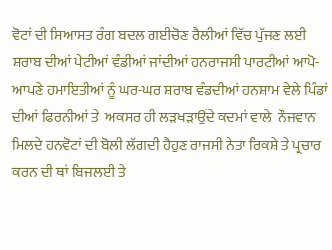ਵੋਟਾਂ ਦੀ ਸਿਆਸਤ ਰੰਗ ਬਦਲ ਗਈਚੋਣ ਰੈਲੀਆਂ ਵਿੱਚ ਪੁੱਜਣ ਲਈ ਸ਼ਰਾਬ ਦੀਆਂ ਪੇਟੀਆਂ ਵੰਡੀਆਂ ਜਾਂਦੀਆਂ ਹਨਰਾਜਸੀ ਪਾਰਟੀਆਂ ਆਪੋ-ਆਪਣੇ ਹਮਾਇਤੀਆਂ ਨੂੰ ਘਰ-ਘਰ ਸ਼ਰਾਬ ਵੰਡਦੀਆਂ ਹਨਸ਼ਾਮ ਵੇਲੇ ਪਿੰਡਾਂ ਦੀਆਂ ਫਿਰਨੀਆਂ ਤੇ  ਅਕਸਰ ਹੀ ਲੜਖੜਾਉਂਦੇ ਕਦਮਾਂ ਵਾਲੇ  ਨੌਜਵਾਨ ਮਿਲਦੇ ਹਨਵੋਟਾਂ ਦੀ ਬੋਲੀ ਲੱਗਦੀ ਹੈਹੁਣ ਰਾਜਸੀ ਨੇਤਾ ਰਿਕਸ਼ੇ ਤੇ ਪ੍ਰਚਾਰ ਕਰਨ ਦੀ ਥਾਂ ਬਿਜਲਈ ਤੇ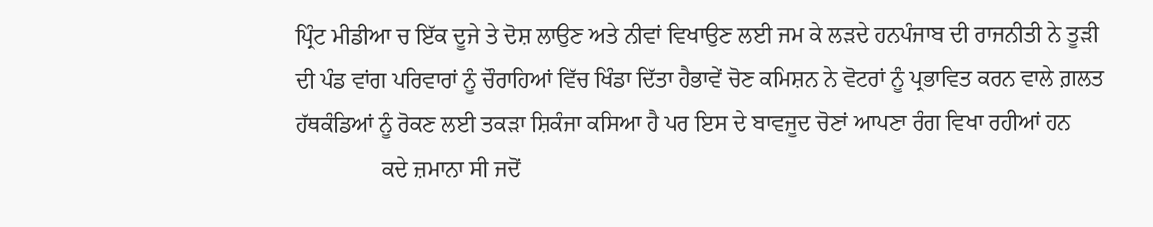ਪ੍ਰਿੰਟ ਮੀਡੀਆ ਚ ਇੱਕ ਦੂਜੇ ਤੇ ਦੋਸ਼ ਲਾਉਣ ਅਤੇ ਨੀਵਾਂ ਵਿਖਾਉਣ ਲਈ ਜਮ ਕੇ ਲੜਦੇ ਹਨਪੰਜਾਬ ਦੀ ਰਾਜਨੀਤੀ ਨੇ ਤੂੜੀ ਦੀ ਪੰਡ ਵਾਂਗ ਪਰਿਵਾਰਾਂ ਨੂੰ ਚੌਰਾਹਿਆਂ ਵਿੱਚ ਖਿੰਡਾ ਦਿੱਤਾ ਹੈਭਾਵੇਂ ਚੋਣ ਕਮਿਸ਼ਨ ਨੇ ਵੋਟਰਾਂ ਨੂੰ ਪ੍ਰਭਾਵਿਤ ਕਰਨ ਵਾਲੇ ਗ਼ਲਤ ਹੱਥਕੰਡਿਆਂ ਨੂੰ ਰੋਕਣ ਲਈ ਤਕੜਾ ਸ਼ਿਕੰਜਾ ਕਸਿਆ ਹੈ ਪਰ ਇਸ ਦੇ ਬਾਵਜੂਦ ਚੋਣਾਂ ਆਪਣਾ ਰੰਗ ਵਿਖਾ ਰਹੀਆਂ ਹਨ
               ਕਦੇ ਜ਼ਮਾਨਾ ਸੀ ਜਦੋਂ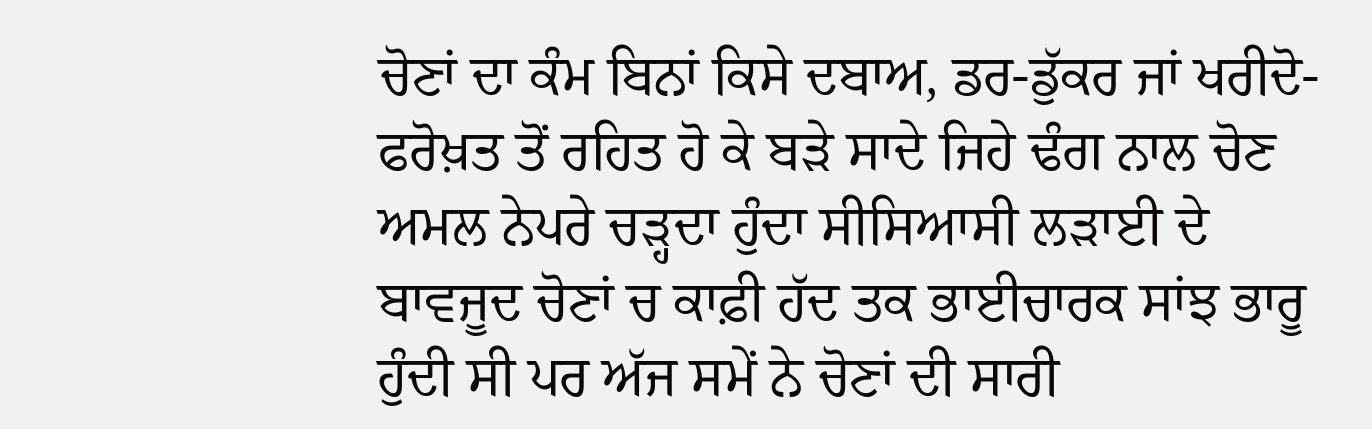ਚੋਣਾਂ ਦਾ ਕੰਮ ਬਿਨਾਂ ਕਿਸੇ ਦਬਾਅ, ਡਰ-ਡੁੱਕਰ ਜਾਂ ਖਰੀਦੋ-ਫਰੋਖ਼ਤ ਤੋਂ ਰਹਿਤ ਹੋ ਕੇ ਬੜੇ ਸਾਦੇ ਜਿਹੇ ਢੰਗ ਨਾਲ ਚੋਣ ਅਮਲ ਨੇਪਰੇ ਚੜ੍ਹਦਾ ਹੁੰਦਾ ਸੀਸਿਆਸੀ ਲੜਾਈ ਦੇ ਬਾਵਜੂਦ ਚੋਣਾਂ ਚ ਕਾਫ਼ੀ ਹੱਦ ਤਕ ਭਾਈਚਾਰਕ ਸਾਂਝ ਭਾਰੂ ਹੁੰਦੀ ਸੀ ਪਰ ਅੱਜ ਸਮੇਂ ਨੇ ਚੋਣਾਂ ਦੀ ਸਾਰੀ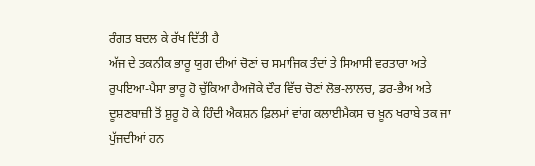ਰੰਗਤ ਬਦਲ ਕੇ ਰੱਖ ਦਿੱਤੀ ਹੈ
ਅੱਜ ਦੇ ਤਕਨੀਕ ਭਾਰੂ ਯੁਗ ਦੀਆਂ ਚੋਣਾਂ ਚ ਸਮਾਜਿਕ ਤੰਦਾਂ ਤੇ ਸਿਆਸੀ ਵਰਤਾਰਾ ਅਤੇ ਰੁਪਇਆ-ਪੈਸਾ ਭਾਰੂ ਹੋ ਚੁੱਕਿਆ ਹੈਅਜੋਕੇ ਦੌਰ ਵਿੱਚ ਚੋਣਾਂ ਲੋਭ-ਲਾਲਚ, ਡਰ-ਭੈਅ ਅਤੇ ਦੂਸ਼ਣਬਾਜ਼ੀ ਤੋਂ ਸ਼ੁਰੂ ਹੋ ਕੇ ਹਿੰਦੀ ਐਕਸ਼ਨ ਫ਼ਿਲਮਾਂ ਵਾਂਗ ਕਲਾਈਮੈਕਸ ਚ ਖ਼ੂਨ ਖਰਾਬੇ ਤਕ ਜਾ ਪੁੱਜਦੀਆਂ ਹਨ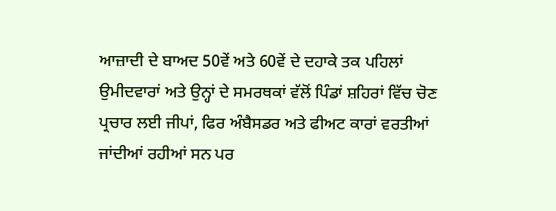ਆਜ਼ਾਦੀ ਦੇ ਬਾਅਦ 50ਵੇਂ ਅਤੇ 60ਵੇਂ ਦੇ ਦਹਾਕੇ ਤਕ ਪਹਿਲਾਂ ਉਮੀਦਵਾਰਾਂ ਅਤੇ ਉਨ੍ਹਾਂ ਦੇ ਸਮਰਥਕਾਂ ਵੱਲੋਂ ਪਿੰਡਾਂ ਸ਼ਹਿਰਾਂ ਵਿੱਚ ਚੋਣ ਪ੍ਰਚਾਰ ਲਈ ਜੀਪਾਂ, ਫਿਰ ਅੰਬੈਸਡਰ ਅਤੇ ਫੀਅਟ ਕਾਰਾਂ ਵਰਤੀਆਂ ਜਾਂਦੀਆਂ ਰਹੀਆਂ ਸਨ ਪਰ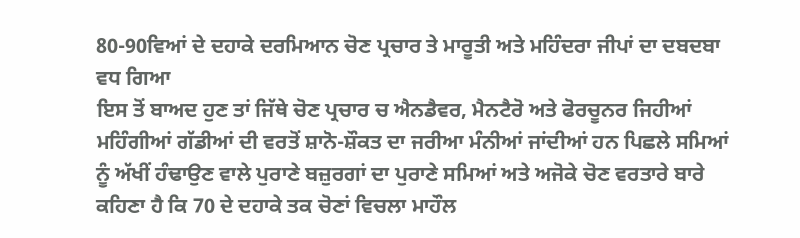80-90ਵਿਆਂ ਦੇ ਦਹਾਕੇ ਦਰਮਿਆਨ ਚੋਣ ਪ੍ਰਚਾਰ ਤੇ ਮਾਰੂਤੀ ਅਤੇ ਮਹਿੰਦਰਾ ਜੀਪਾਂ ਦਾ ਦਬਦਬਾ ਵਧ ਗਿਆ
ਇਸ ਤੋਂ ਬਾਅਦ ਹੁਣ ਤਾਂ ਜਿੱਥੇ ਚੋਣ ਪ੍ਰਚਾਰ ਚ ਐਨਡੈਵਰ, ਮੈਨਟੈਰੋ ਅਤੇ ਫੋਰਚੂਨਰ ਜਿਹੀਆਂ ਮਹਿੰਗੀਆਂ ਗੱਡੀਆਂ ਦੀ ਵਰਤੋਂ ਸ਼ਾਨੋ-ਸ਼ੌਕਤ ਦਾ ਜਰੀਆ ਮੰਨੀਆਂ ਜਾਂਦੀਆਂ ਹਨ ਪਿਛਲੇ ਸਮਿਆਂ ਨੂੰ ਅੱਖੀਂ ਹੰਢਾਉਣ ਵਾਲੇ ਪੁਰਾਣੇ ਬਜ਼ੁਰਗਾਂ ਦਾ ਪੁਰਾਣੇ ਸਮਿਆਂ ਅਤੇ ਅਜੋਕੇ ਚੋਣ ਵਰਤਾਰੇ ਬਾਰੇ ਕਹਿਣਾ ਹੈ ਕਿ 70 ਦੇ ਦਹਾਕੇ ਤਕ ਚੋਣਾਂ ਵਿਚਲਾ ਮਾਹੌਲ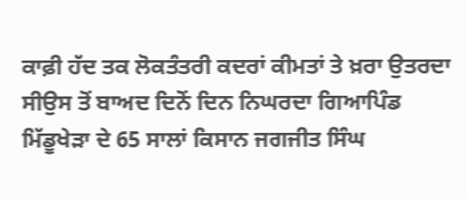ਕਾਫ਼ੀ ਹੱਦ ਤਕ ਲੋਕਤੰਤਰੀ ਕਦਰਾਂ ਕੀਮਤਾਂ ਤੇ ਖ਼ਰਾ ਉਤਰਦਾ ਸੀਉਸ ਤੋਂ ਬਾਅਦ ਦਿਨੋਂ ਦਿਨ ਨਿਘਰਦਾ ਗਿਆਪਿੰਡ ਮਿੱਡੂਖੇੜਾ ਦੇ 65 ਸਾਲਾਂ ਕਿਸਾਨ ਜਗਜੀਤ ਸਿੰਘ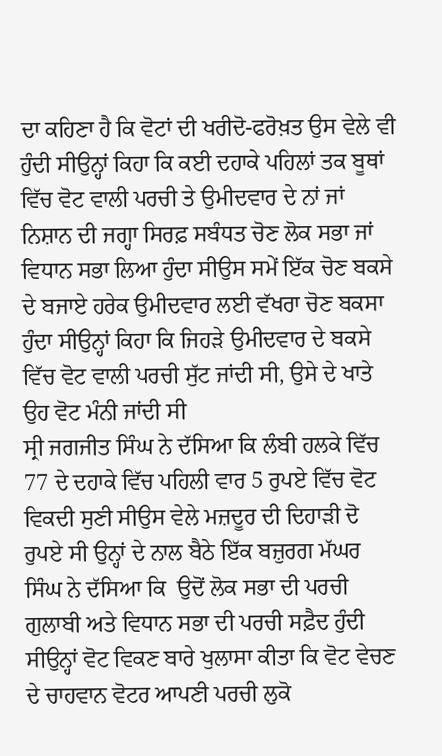ਦਾ ਕਹਿਣਾ ਹੈ ਕਿ ਵੋਟਾਂ ਦੀ ਖਰੀਦੋ-ਫਰੋਖ਼ਤ ਉਸ ਵੇਲੇ ਵੀ ਹੁੰਦੀ ਸੀਉਨ੍ਹਾਂ ਕਿਹਾ ਕਿ ਕਈ ਦਹਾਕੇ ਪਹਿਲਾਂ ਤਕ ਬੂਥਾਂ ਵਿੱਚ ਵੋਟ ਵਾਲੀ ਪਰਚੀ ਤੇ ਉਮੀਦਵਾਰ ਦੇ ਨਾਂ ਜਾਂ ਨਿਸ਼ਾਨ ਦੀ ਜਗ੍ਹਾ ਸਿਰਫ਼ ਸਬੰਧਤ ਚੋਣ ਲੋਕ ਸਭਾ ਜਾਂ ਵਿਧਾਨ ਸਭਾ ਲਿਆ ਹੁੰਦਾ ਸੀਉਸ ਸਮੇਂ ਇੱਕ ਚੋਣ ਬਕਸੇ ਦੇ ਬਜਾਏ ਹਰੇਕ ਉਮੀਦਵਾਰ ਲਈ ਵੱਖਰਾ ਚੋਣ ਬਕਸਾ ਹੁੰਦਾ ਸੀਉਨ੍ਹਾਂ ਕਿਹਾ ਕਿ ਜਿਹੜੇ ਉਮੀਦਵਾਰ ਦੇ ਬਕਸੇ ਵਿੱਚ ਵੋਟ ਵਾਲੀ ਪਰਚੀ ਸੁੱਟ ਜਾਂਦੀ ਸੀ, ਉਸੇ ਦੇ ਖਾਤੇ ਉਹ ਵੋਟ ਮੰਨੀ ਜਾਂਦੀ ਸੀ
ਸ੍ਰੀ ਜਗਜੀਤ ਸਿੰਘ ਨੇ ਦੱਸਿਆ ਕਿ ਲੰਬੀ ਹਲਕੇ ਵਿੱਚ 77 ਦੇ ਦਹਾਕੇ ਵਿੱਚ ਪਹਿਲੀ ਵਾਰ 5 ਰੁਪਏ ਵਿੱਚ ਵੋਟ ਵਿਕਦੀ ਸੁਣੀ ਸੀਉਸ ਵੇਲੇ ਮਜ਼ਦੂਰ ਦੀ ਦਿਹਾੜੀ ਦੋ ਰੁਪਏ ਸੀ ਉਨ੍ਹਾਂ ਦੇ ਨਾਲ ਬੈਠੇ ਇੱਕ ਬਜ਼ੁਰਗ ਮੱਘਰ ਸਿੰਘ ਨੇ ਦੱਸਿਆ ਕਿ  ਉਦੋਂ ਲੋਕ ਸਭਾ ਦੀ ਪਰਚੀ ਗੁਲਾਬੀ ਅਤੇ ਵਿਧਾਨ ਸਭਾ ਦੀ ਪਰਚੀ ਸਫ਼ੈਦ ਹੁੰਦੀ ਸੀਉਨ੍ਹਾਂ ਵੋਟ ਵਿਕਣ ਬਾਰੇ ਖੁਲਾਸਾ ਕੀਤਾ ਕਿ ਵੋਟ ਵੇਚਣ ਦੇ ਚਾਹਵਾਨ ਵੋਟਰ ਆਪਣੀ ਪਰਚੀ ਲੁਕੋ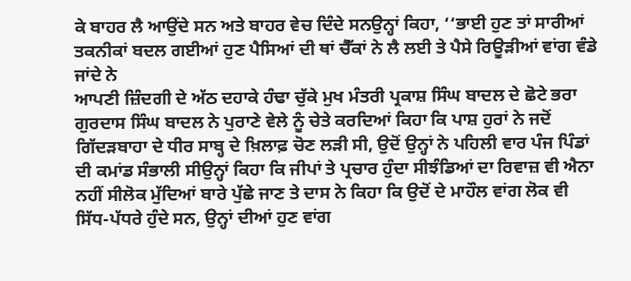ਕੇ ਬਾਹਰ ਲੈ ਆਉਂਦੇ ਸਨ ਅਤੇ ਬਾਹਰ ਵੇਚ ਦਿੰਦੇ ਸਨਉਨ੍ਹਾਂ ਕਿਹਾ, ‘‘ਭਾਈ ਹੁਣ ਤਾਂ ਸਾਰੀਆਂ ਤਕਨੀਕਾਂ ਬਦਲ ਗਈਆਂ ਹੁਣ ਪੈਸਿਆਂ ਦੀ ਥਾਂ ਚੈੱਕਾਂ ਨੇ ਲੈ ਲਈ ਤੇ ਪੈਸੇ ਰਿਊੜੀਆਂ ਵਾਂਗ ਵੰਡੇ ਜਾਂਦੇ ਨੇ
ਆਪਣੀ ਜ਼ਿੰਦਗੀ ਦੇ ਅੱਠ ਦਹਾਕੇ ਹੰਢਾ ਚੁੱਕੇ ਮੁਖ ਮੰਤਰੀ ਪ੍ਰਕਾਸ਼ ਸਿੰਘ ਬਾਦਲ ਦੇ ਛੋਟੇ ਭਰਾ ਗੁਰਦਾਸ ਸਿੰਘ ਬਾਦਲ ਨੇ ਪੁਰਾਣੇ ਵੇਲੇ ਨੂੰ ਚੇਤੇ ਕਰਦਿਆਂ ਕਿਹਾ ਕਿ ਪਾਸ਼ ਹੁਰਾਂ ਨੇ ਜਦੋਂ ਗਿੱਦੜਬਾਹਾ ਦੇ ਧੀਰ ਸਾਬ੍ਹ ਦੇ ਖ਼ਿਲਾਫ਼ ਚੋਣ ਲੜੀ ਸੀ, ਉਦੋਂ ਉਨ੍ਹਾਂ ਨੇ ਪਹਿਲੀ ਵਾਰ ਪੰਜ ਪਿੰਡਾਂ ਦੀ ਕਮਾਂਡ ਸੰਭਾਲੀ ਸੀਉਨ੍ਹਾਂ ਕਿਹਾ ਕਿ ਜੀਪਾਂ ਤੇ ਪ੍ਰਚਾਰ ਹੁੰਦਾ ਸੀਝੰਡਿਆਂ ਦਾ ਰਿਵਾਜ਼ ਵੀ ਐਨਾ ਨਹੀਂ ਸੀਲੋਕ ਮੁੱਦਿਆਂ ਬਾਰੇ ਪੁੱਛੇ ਜਾਣ ਤੇ ਦਾਸ ਨੇ ਕਿਹਾ ਕਿ ਉਦੋਂ ਦੇ ਮਾਹੌਲ ਵਾਂਗ ਲੋਕ ਵੀ ਸਿੱਧ-ਪੱਧਰੇ ਹੁੰਦੇ ਸਨ, ਉਨ੍ਹਾਂ ਦੀਆਂ ਹੁਣ ਵਾਂਗ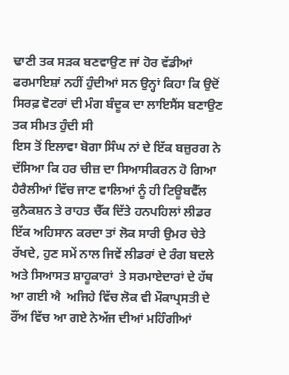ਢਾਣੀ ਤਕ ਸੜਕ ਬਣਵਾਉਣ ਜਾਂ ਹੋਰ ਵੱਡੀਆਂ ਫਰਮਾਇਸ਼ਾਂ ਨਹੀਂ ਹੁੰਦੀਆਂ ਸਨ ਉਨ੍ਹਾਂ ਕਿਹਾ ਕਿ ਉਦੋਂ ਸਿਰਫ਼ ਵੋਟਰਾਂ ਦੀ ਮੰਗ ਬੰਦੂਕ ਦਾ ਲਾਇਸੈਂਸ ਬਣਾਉਣ ਤਕ ਸੀਮਤ ਹੁੰਦੀ ਸੀ
ਇਸ ਤੋਂ ਇਲਾਵਾ ਬੋਗਾ ਸਿੰਘ ਨਾਂ ਦੇ ਇੱਕ ਬਜ਼ੁਰਗ ਨੇ ਦੱਸਿਆ ਕਿ ਹਰ ਚੀਜ਼ ਦਾ ਸਿਆਸੀਕਰਨ ਹੋ ਗਿਆ ਹੈਰੈਲੀਆਂ ਵਿੱਚ ਜਾਣ ਵਾਲਿਆਂ ਨੂੰ ਹੀ ਟਿਊਬਵੈੱਲ ਕੁਨੈਕਸ਼ਨ ਤੇ ਰਾਹਤ ਚੈੱਕ ਦਿੱਤੇ ਹਨਪਹਿਲਾਂ ਲੀਡਰ ਇੱਕ ਅਹਿਸਾਨ ਕਰਦਾ ਤਾਂ ਲੋਕ ਸਾਰੀ ਉਮਰ ਚੇਤੇ ਰੱਖਦੇ, ਹੁਣ ਸਮੇਂ ਨਾਲ ਜਿਵੇਂ ਲੀਡਰਾਂ ਦੇ ਰੰਗ ਬਦਲੇ ਅਤੇ ਸਿਆਸਤ ਸ਼ਾਹੂਕਾਰਾਂ  ਤੇ ਸਰਮਾਏਦਾਰਾਂ ਦੇ ਹੱਥ ਆ ਗਈ ਐ  ਅਜਿਹੇ ਵਿੱਚ ਲੋਕ ਵੀ ਮੌਕਾਪ੍ਰਸਤੀ ਦੇ ਰੌਂਅ ਵਿੱਚ ਆ ਗਏ ਨੇਅੱਜ ਦੀਆਂ ਮਹਿੰਗੀਆਂ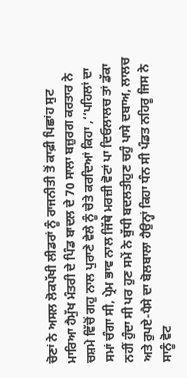ਚੋਣਾਂ ਨੇ ਅਸਲ ਲੋਕਪੱਖੀ ਲੀਡਰਾਂ ਨੂੰ ਰਾਜਨੀਤੀ ਤੋਂ ਕਾਫ਼ੀ ਪਿਛਾਂਹ ਸੁਟ ਮਾਰਿਆ ਹੈਮੁੱਖ ਮੰਤਰੀ ਦੇ ਪਿੰਡ ਬਾਦਲ ਦੇ 70 ਸਾਲਾ ਬਜ਼ੁਰਗ ਕਰਤਾਰ ਨੇ ਚਸ਼ਮੇ ਵਿੱਚੋਂ ਗਹੁ ਨਾਲ ਪੁਰਾਣੇ ਵੇਲੇ ਨੂੰ ਚੇਤੇ ਕਰਦਿਆਂ ਕਿਹਾ ,‘‘ਪਹਿਲਾਂ ਦਾ ਸਮਾਂ ਚੰਗਾ ਸੀ, ਪ੍ਰੇਮ ਭਾਵ ਨਾਲ ਜਿੱਥੇ ਮਰਜ਼ੀ ਵੋਟਾਂ ਪਾ ਦਿਓਲਾਲਚ ਤਾਂ ਡੱਕਾ ਨਹੀਂ ਹੁੰਦਾ ਸੀ ਪਰ ਹੁਣ ਸਮੇਂ ਨੇ ਬੁੱਧੀ ਬਦਲਤੀਹੁਣ ਚਹੁੰ ਪਾਸੇ ਦਬਾਅ, ਲਾਲਚ ਅਤੇ ਰੁਪਏ-ਪੈਸੇ ਦਾ ਬੋਲਬਾਲਾ ਹੈਉਨ੍ਹਾਂ ਕਿਹਾ ਧੰਨ ਸੀ ਪੰਡਤ ਨਹਿਰੂ ਜਿਸ ਨੇ ਸਾਨੂੰ ਵੋਟ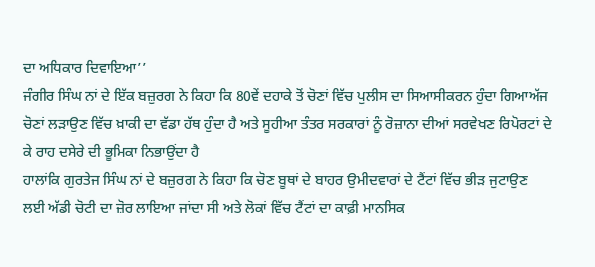ਦਾ ਅਧਿਕਾਰ ਦਿਵਾਇਆ’’
ਜੰਗੀਰ ਸਿੰਘ ਨਾਂ ਦੇ ਇੱਕ ਬਜ਼ੁਰਗ ਨੇ ਕਿਹਾ ਕਿ 80ਵੇਂ ਦਹਾਕੇ ਤੋਂ ਚੋਣਾਂ ਵਿੱਚ ਪੁਲੀਸ ਦਾ ਸਿਆਸੀਕਰਨ ਹੁੰਦਾ ਗਿਆਅੱਜ ਚੋਣਾਂ ਲੜਾਉਣ ਵਿੱਚ ਖ਼ਾਕੀ ਦਾ ਵੱਡਾ ਹੱਥ ਹੁੰਦਾ ਹੈ ਅਤੇ ਸੂਹੀਆ ਤੰਤਰ ਸਰਕਾਰਾਂ ਨੂੰ ਰੋਜ਼ਾਨਾ ਦੀਆਂ ਸਰਵੇਖਣ ਰਿਪੋਰਟਾਂ ਦੇ ਕੇ ਰਾਹ ਦਸੇਰੇ ਦੀ ਭੂਮਿਕਾ ਨਿਭਾਉਂਦਾ ਹੈ
ਹਾਲਾਂਕਿ ਗੁਰਤੇਜ ਸਿੰਘ ਨਾਂ ਦੇ ਬਜ਼ੁਰਗ ਨੇ ਕਿਹਾ ਕਿ ਚੋਣ ਬੂਥਾਂ ਦੇ ਬਾਹਰ ਉਮੀਦਵਾਰਾਂ ਦੇ ਟੈਂਟਾਂ ਵਿੱਚ ਭੀੜ ਜੁਟਾਉਣ ਲਈ ਅੱਡੀ ਚੋਟੀ ਦਾ ਜ਼ੋਰ ਲਾਇਆ ਜਾਂਦਾ ਸੀ ਅਤੇ ਲੋਕਾਂ ਵਿੱਚ ਟੈਂਟਾਂ ਦਾ ਕਾਫ਼ੀ ਮਾਨਸਿਕ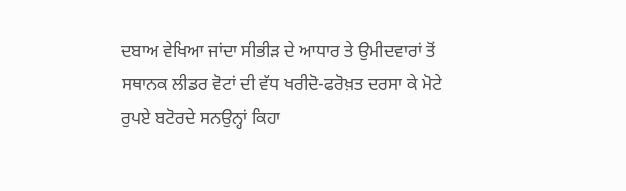ਦਬਾਅ ਵੇਖਿਆ ਜਾਂਦਾ ਸੀਭੀੜ ਦੇ ਆਧਾਰ ਤੇ ਉਮੀਦਵਾਰਾਂ ਤੋਂ ਸਥਾਨਕ ਲੀਡਰ ਵੋਟਾਂ ਦੀ ਵੱਧ ਖਰੀਦੋ-ਫਰੋਖ਼ਤ ਦਰਸਾ ਕੇ ਮੋਟੇ ਰੁਪਏ ਬਟੋਰਦੇ ਸਨਉਨ੍ਹਾਂ ਕਿਹਾ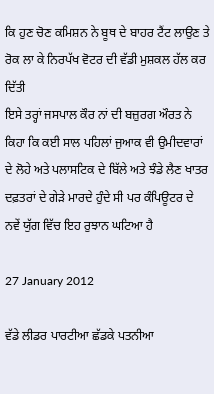ਕਿ ਹੁਣ ਚੋਣ ਕਮਿਸ਼ਨ ਨੇ ਬੂਥ ਦੇ ਬਾਹਰ ਟੈਂਟ ਲਾਉਣ ਤੇ ਰੋਕ ਲਾ ਕੇ ਨਿਰਪੱਖ ਵੋਟਰ ਦੀ ਵੱਡੀ ਮੁਸ਼ਕਲ ਹੱਲ ਕਰ ਦਿੱਤੀ
ਇਸੇ ਤਰ੍ਹਾਂ ਜਸਪਾਲ ਕੌਰ ਨਾਂ ਦੀ ਬਜ਼ੁਰਗ ਔਰਤ ਨੇ ਕਿਹਾ ਕਿ ਕਈ ਸਾਲ ਪਹਿਲਾਂ ਜੁਆਕ ਵੀ ਉਮੀਦਵਾਰਾਂ ਦੇ ਲੋਹੇ ਅਤੇ ਪਲਾਸਟਿਕ ਦੇ ਬਿੱਲੇ ਅਤੇ ਝੰਡੇ ਲੈਣ ਖਾਤਰ ਦਫ਼ਤਰਾਂ ਦੇ ਗੇੜੇ ਮਾਰਦੇ ਹੁੰਦੇ ਸੀ ਪਰ ਕੰਪਿਊਟਰ ਦੇ ਨਵੇਂ ਯੁੱਗ ਵਿੱਚ ਇਹ ਰੁਝਾਨ ਘਟਿਆ ਹੈ

27 January 2012

ਵੱਡੇ ਲੀਡਰ ਪਾਰਟੀਆ ਛੱਡਕੇ ਪਤਨੀਆ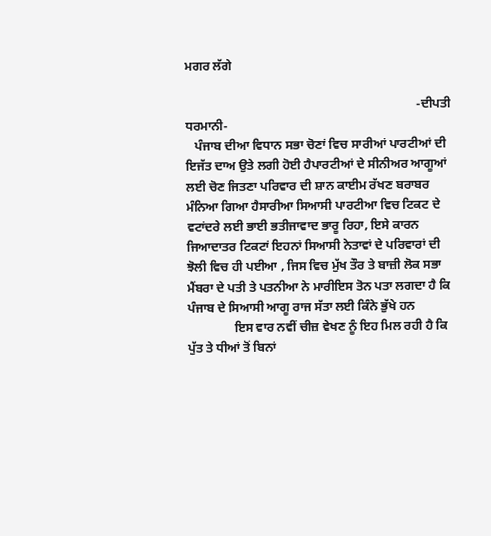ਮਗਰ ਲੱਗੇ

                                                                          -ਦੀਪਤੀ ਧਰਮਾਨੀ-
   ਪੰਜਾਬ ਦੀਆ ਵਿਧਾਨ ਸਭਾ ਚੋਣਾਂ ਵਿਚ ਸਾਰੀਆਂ ਪਾਰਟੀਆਂ ਦੀ ਇਜੱਤ ਦਾਅ ਉਤੇ ਲਗੀ ਹੋਈ ਹੈਪਾਰਟੀਆਂ ਦੇ ਸੀਨੀਅਰ ਆਗੂਆਂ ਲਈ ਚੋਣ ਜਿਤਣਾ ਪਰਿਵਾਰ ਦੀ ਸ਼ਾਨ ਕਾਈਮ ਰੱਖਣ ਬਰਾਬਰ ਮੰਨਿਆ ਗਿਆ ਹੈਸਾਰੀਆ ਸਿਆਸੀ ਪਾਰਟੀਆ ਵਿਚ ਟਿਕਟ ਦੇ ਵਟਾਂਦਰੇ ਲਈ ਭਾਈ ਭਤੀਜਾਵਾਦ ਭਾਰੂ ਰਿਹਾ, ਇਸੇ ਕਾਰਨ ਜਿਆਦਾਤਰ ਟਿਕਟਾਂ ਇਹਨਾਂ ਸਿਆਸੀ ਨੇਤਾਵਾਂ ਦੇ ਪਰਿਵਾਰਾਂ ਦੀ ਝੋਲੀ ਵਿਚ ਹੀ ਪਈਆ , ਜਿਸ ਵਿਚ ਮੁੱਖ ਤੌਰ ਤੇ ਬਾਜ਼ੀ ਲੋਕ ਸਭਾ ਮੈਂਬਰਾ ਦੇ ਪਤੀ ਤੇ ਪਤਨੀਆ ਨੇ ਮਾਰੀਇਸ ਤੋਨ ਪਤਾ ਲਗਦਾ ਹੈ ਕਿ ਪੰਜਾਬ ਦੇ ਸਿਆਸੀ ਆਗੂ ਰਾਜ ਸੱਤਾ ਲਈ ਕਿੰਨੇ ਭੁੱਖੇ ਹਨ
               ਇਸ ਵਾਰ ਨਵੀਂ ਚੀਜ਼ ਵੇਖਣ ਨੂੰ ਇਹ ਮਿਲ ਰਹੀ ਹੈ ਕਿ ਪੁੱਤ ਤੇ ਧੀਆਂ ਤੋਂ ਬਿਨਾਂ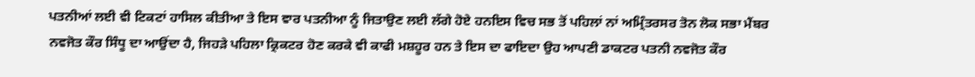ਪਤਨੀਆਂ ਲਈ ਵੀ ਟਿਕਟਾਂ ਹਾਸਿਲ ਕੀਤੀਆ ਤੇ ਇਸ ਵਾਰ ਪਤਨੀਆ ਨੂੰ ਜਿਤਾਉਣ ਲਈ ਲੱਗੇ ਹੋਏ ਹਨਇਸ ਵਿਚ ਸਭ ਤੋਂ ਪਹਿਲਾਂ ਨਾਂ ਅਮ੍ਰਿੰਤਰਸਰ ਤੋਨ ਲੋਕ ਸਭਾ ਮੈਂਬਰ ਨਵਜੋਤ ਕੌਰ ਸਿੰਧੂ ਦਾ ਆਉਂਦਾ ਹੈ, ਜਿਹੜੇ ਪਹਿਲਾ ਕ੍ਰਿਕਟਰ ਹੋਣ ਕਰਕੇ ਵੀ ਕਾਫੀ ਮਸ਼ਹੂਰ ਹਨ ਤੇ ਇਸ ਦਾ ਫਾਇਦਾ ਉਹ ਆਪਣੀ ਡਾਕਟਰ ਪਤਨੀ ਨਵਜੋਤ ਕੌਰ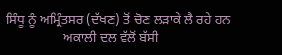ਸਿੰਧੂ ਨੂੰ ਅਮ੍ਰਿੰਤਸਰ (ਦੱਖਣ) ਤੋਂ ਚੋਣ ਲੜਾਕੇ ਲੈ ਰਹੇ ਹਨ
                 ਅਕਾਲੀ ਦਲ ਵੱਲੋਂ ਬੱਸੀ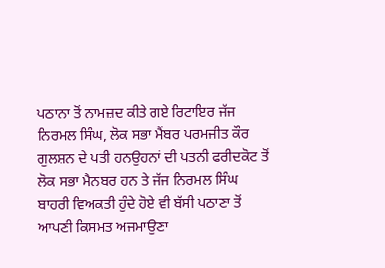ਪਠਾਨਾ ਤੋਂ ਨਾਮਜ਼ਦ ਕੀਤੇ ਗਏ ਰਿਟਾਇਰ ਜੱਜ ਨਿਰਮਲ ਸਿੰਘ, ਲੋਕ ਸਭਾ ਮੈਂਬਰ ਪਰਮਜੀਤ ਕੌਰ ਗੁਲਸ਼ਨ ਦੇ ਪਤੀ ਹਨਉਹਨਾਂ ਦੀ ਪਤਨੀ ਫਰੀਦਕੋਟ ਤੋਂ ਲੋਕ ਸਭਾ ਮੈਨਬਰ ਹਨ ਤੇ ਜੱਜ ਨਿਰਮਲ ਸਿੰਘ ਬਾਹਰੀ ਵਿਅਕਤੀ ਹੁੰਦੇ ਹੋਏ ਵੀ ਬੱਸੀ ਪਠਾਣਾ ਤੋਂ ਆਪਣੀ ਕਿਸਮਤ ਅਜਮਾਉਣਾ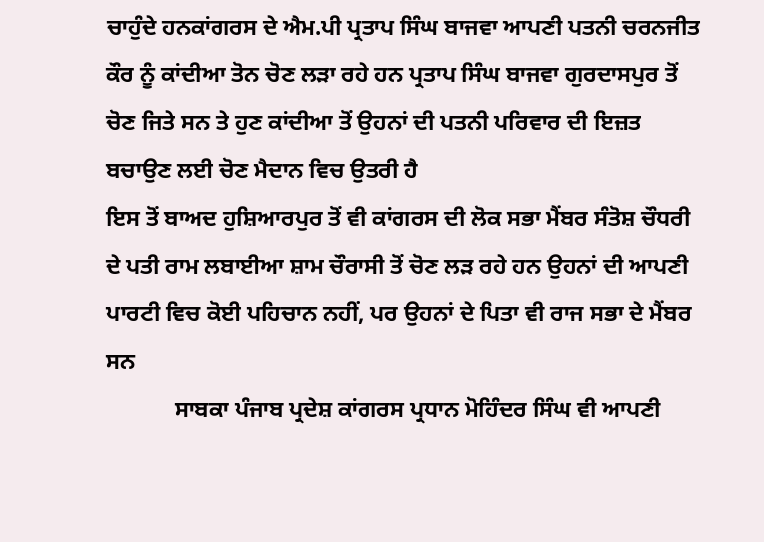ਚਾਹੁੰਦੇ ਹਨਕਾਂਗਰਸ ਦੇ ਐਮ.ਪੀ ਪ੍ਰਤਾਪ ਸਿੰਘ ਬਾਜਵਾ ਆਪਣੀ ਪਤਨੀ ਚਰਨਜੀਤ ਕੌਰ ਨੂੰ ਕਾਂਦੀਆ ਤੋਨ ਚੋਣ ਲੜਾ ਰਹੇ ਹਨ ਪ੍ਰਤਾਪ ਸਿੰਘ ਬਾਜਵਾ ਗੁਰਦਾਸਪੁਰ ਤੋਂ ਚੋਣ ਜਿਤੇ ਸਨ ਤੇ ਹੁਣ ਕਾਂਦੀਆ ਤੋਂ ਉਹਨਾਂ ਦੀ ਪਤਨੀ ਪਰਿਵਾਰ ਦੀ ਇਜ਼ਤ ਬਚਾਉਣ ਲਈ ਚੋਣ ਮੈਦਾਨ ਵਿਚ ਉਤਰੀ ਹੈ
ਇਸ ਤੋਂ ਬਾਅਦ ਹੁਸ਼ਿਆਰਪੁਰ ਤੋਂ ਵੀ ਕਾਂਗਰਸ ਦੀ ਲੋਕ ਸਭਾ ਮੈਂਬਰ ਸੰਤੋਸ਼ ਚੌਧਰੀ ਦੇ ਪਤੀ ਰਾਮ ਲਬਾਈਆ ਸ਼ਾਮ ਚੌਰਾਸੀ ਤੋਂ ਚੋਣ ਲੜ ਰਹੇ ਹਨ ਉਹਨਾਂ ਦੀ ਆਪਣੀ ਪਾਰਟੀ ਵਿਚ ਕੋਈ ਪਹਿਚਾਨ ਨਹੀਂ, ਪਰ ਉਹਨਾਂ ਦੇ ਪਿਤਾ ਵੀ ਰਾਜ ਸਭਾ ਦੇ ਮੈਂਬਰ ਸਨ
            ਸਾਬਕਾ ਪੰਜਾਬ ਪ੍ਰਦੇਸ਼ ਕਾਂਗਰਸ ਪ੍ਰਧਾਨ ਮੋਹਿੰਦਰ ਸਿੰਘ ਵੀ ਆਪਣੀ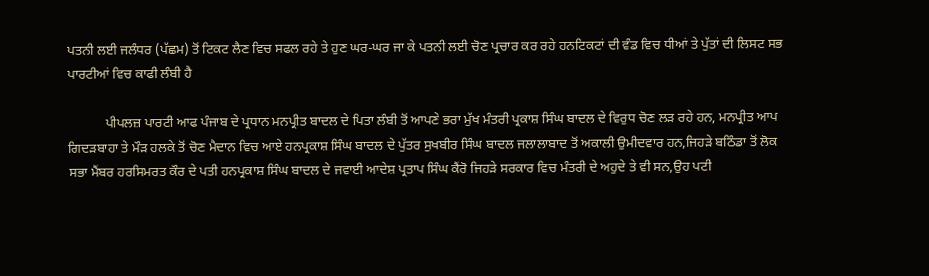ਪਤਨੀ ਲਈ ਜਲੰਧਰ (ਪੱਛਮ) ਤੋਂ ਟਿਕਟ ਲੈਣ ਵਿਚ ਸਫਲ ਰਹੇ ਤੇ ਹੁਣ ਘਰ-ਘਰ ਜਾ ਕੇ ਪਤਨੀ ਲਈ ਚੋਣ ਪ੍ਰਚਾਰ ਕਰ ਰਹੇ ਹਨਟਿਕਟਾਂ ਦੀ ਵੰਡ ਵਿਚ ਧੀਆਂ ਤੇ ਪੁੱਤਾਂ ਦੀ ਲਿਸਟ ਸਭ ਪਾਰਟੀਆਂ ਵਿਚ ਕਾਫੀ ਲੰਬੀ ਹੈ

           ਪੀਪਲਜ਼ ਪਾਰਟੀ ਆਫ ਪੰਜਾਬ ਦੇ ਪ੍ਰਧਾਨ ਮਨਪ੍ਰੀਤ ਬਾਦਲ ਦੇ ਪਿਤਾ ਲੰਬੀ ਤੋਂ ਆਪਣੇ ਭਰਾ ਮੁੱਖ ਮੰਤਰੀ ਪ੍ਰਕਾਸ਼ ਸਿੰਘ ਬਾਦਲ ਦੇ ਵਿਰੁਧ ਚੋਣ ਲੜ ਰਹੇ ਹਨ, ਮਨਪ੍ਰੀਤ ਆਪ ਗਿਦੜਬਾਹਾ ਤੇ ਮੌੜ ਹਲਕੇ ਤੋਂ ਚੋਣ ਮੈਦਾਨ ਵਿਚ ਆਏ ਹਨਪ੍ਰਕਾਸ਼ ਸਿੰਘ ਬਾਦਲ ਦੇ ਪੁੱਤਰ ਸੁਖਬੀਰ ਸਿੰਘ ਬਾਦਲ ਜਲਾਲਾਬਾਦ ਤੋਂ ਅਕਾਲੀ ਉਮੀਦਵਾਰ ਹਨ,ਜਿਹੜੇ ਬਠਿੰਡਾ ਤੋਂ ਲੋਕ ਸਭਾ ਮੈਂਬਰ ਹਰਸਿਮਰਤ ਕੌਰ ਦੇ ਪਤੀ ਹਨਪ੍ਰਕਾਸ਼ ਸਿੰਘ ਬਾਦਲ ਦੇ ਜਵਾਈ ਆਦੇਸ਼ ਪ੍ਰਤਾਪ ਸਿੰਘ ਕੈਂਰੋ ਜਿਹੜੇ ਸਰਕਾਰ ਵਿਚ ਮੰਤਰੀ ਦੇ ਅਹੁਦੇ ਤੇ ਵੀ ਸਨ,ਉਹ ਪਟੀ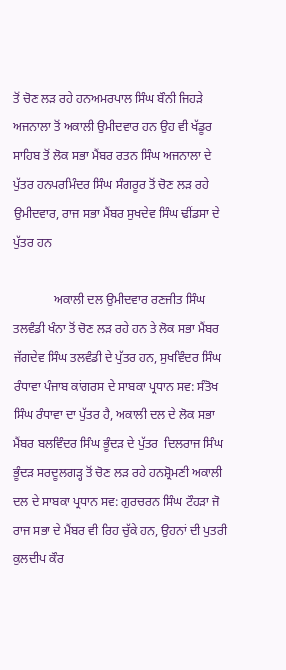ਤੋਂ ਚੋਣ ਲੜ ਰਹੇ ਹਨਅਮਰਪਾਲ ਸਿੰਘ ਬੌਨੀ ਜਿਹੜੇ ਅਜਨਾਲਾ ਤੋਂ ਅਕਾਲੀ ਉਮੀਦਵਾਰ ਹਨ ਉਹ ਵੀ ਖੱਡੂਰ ਸਾਹਿਬ ਤੋਂ ਲੋਕ ਸਭਾ ਮੈਂਬਰ ਰਤਨ ਸਿੰਘ ਅਜਨਾਲਾ ਦੇ ਪੁੱਤਰ ਹਨਪਰਮਿੰਦਰ ਸਿੰਘ ਸੰਗਰੂਰ ਤੋਂ ਚੋਣ ਲੜ ਰਹੇ ਉਮੀਦਵਾਰ, ਰਾਜ ਸਭਾ ਮੈਂਬਰ ਸੁਖਦੇਵ ਸਿੰਘ ਢੀਂਡਸਾ ਦੇ ਪੁੱਤਰ ਹਨ

             ਅਕਾਲੀ ਦਲ ਉਮੀਦਵਾਰ ਰਣਜੀਤ ਸਿੰਘ ਤਲਵੰਡੀ ਖੰਨਾ ਤੋਂ ਚੋਣ ਲੜ ਰਹੇ ਹਨ ਤੇ ਲੋਕ ਸਭਾ ਮੈਂਬਰ ਜੱਗਦੇਵ ਸਿੰਘ ਤਲਵੰਡੀ ਦੇ ਪੁੱਤਰ ਹਨ, ਸੁਖਵਿੰਦਰ ਸਿੰਘ ਰੰਧਾਵਾ ਪੰਜਾਬ ਕਾਂਗਰਸ ਦੇ ਸਾਬਕਾ ਪ੍ਰਧਾਨ ਸਵ: ਸੰਤੋਖ ਸਿੰਘ ਰੰਧਾਵਾ ਦਾ ਪੁੱਤਰ ਹੈ, ਅਕਾਲੀ ਦਲ ਦੇ ਲੋਕ ਸਭਾ ਮੈਂਬਰ ਬਲਵਿੰਦਰ ਸਿੰਘ ਭੂੰਦੜ ਦੇ ਪੁੱਤਰ  ਦਿਲਰਾਜ ਸਿੰਘ ਭੂੰਦੜ ਸਰਦੂਲਗੜ੍ਹ ਤੋਂ ਚੋਣ ਲੜ ਰਹੇ ਹਨਸ਼੍ਰੋਮਣੀ ਅਕਾਲੀ ਦਲ ਦੇ ਸਾਬਕਾ ਪ੍ਰਧਾਨ ਸਵ: ਗੁਰਚਰਨ ਸਿੰਘ ਟੌਹੜਾ ਜੋ ਰਾਜ ਸਭਾ ਦੇ ਮੈਂਬਰ ਵੀ ਰਿਹ ਚੁੱਕੇ ਹਨ, ਉਹਨਾਂ ਦੀ ਪੁਤਰੀ ਕੁਲਦੀਪ ਕੌਰ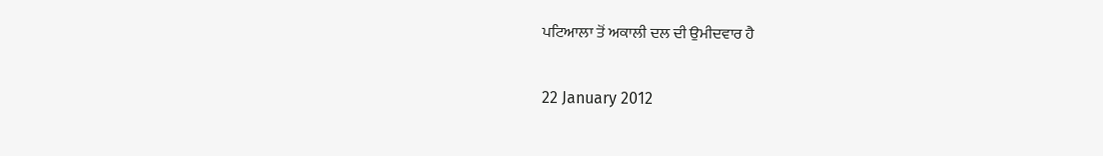ਪਟਿਆਲਾ ਤੋਂ ਅਕਾਲੀ ਦਲ ਦੀ ਉਮੀਦਵਾਰ ਹੈ

22 January 2012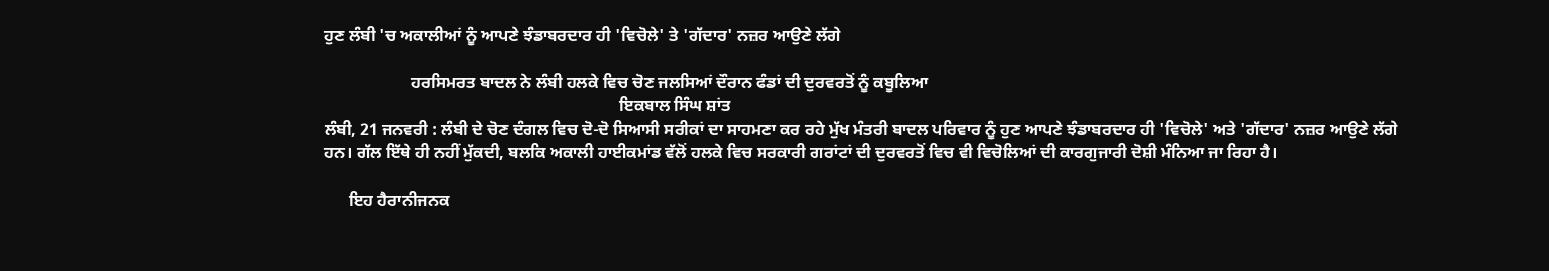ਹੁਣ ਲੰਬੀ 'ਚ ਅਕਾਲੀਆਂ ਨੂੰ ਆਪਣੇ ਝੰਡਾਬਰਦਾਰ ਹੀ 'ਵਿਚੋਲੇ' ਤੇ 'ਗੱਦਾਰ' ਨਜ਼ਰ ਆਉਣੇ ਲੱਗੇ

                     ਹਰਸਿਮਰਤ ਬਾਦਲ ਨੇ ਲੰਬੀ ਹਲਕੇ ਵਿਚ ਚੋਣ ਜਲਸਿਆਂ ਦੌਰਾਨ ਫੰਡਾਂ ਦੀ ਦੁਰਵਰਤੋਂ ਨੂੰ ਕਬੂਲਿਆ
                                                                       ਇਕਬਾਲ ਸਿੰਘ ਸ਼ਾਂਤ
ਲੰਬੀ, 21 ਜਨਵਰੀ : ਲੰਬੀ ਦੇ ਚੋਣ ਦੰਗਲ ਵਿਚ ਦੋ-ਦੋ ਸਿਆਸੀ ਸਰੀਕਾਂ ਦਾ ਸਾਹਮਣਾ ਕਰ ਰਹੇ ਮੁੱਖ ਮੰਤਰੀ ਬਾਦਲ ਪਰਿਵਾਰ ਨੂੰ ਹੁਣ ਆਪਣੇ ਝੰਡਾਬਰਦਾਰ ਹੀ 'ਵਿਚੋਲੇ' ਅਤੇ 'ਗੱਦਾਰ' ਨਜ਼ਰ ਆਉਣੇ ਲੱਗੇ ਹਨ। ਗੱਲ ਇੱਥੇ ਹੀ ਨਹੀਂ ਮੁੱਕਦੀ, ਬਲਕਿ ਅਕਾਲੀ ਹਾਈਕਮਾਂਡ ਵੱਲੋਂ ਹਲਕੇ ਵਿਚ ਸਰਕਾਰੀ ਗਰਾਂਟਾਂ ਦੀ ਦੁਰਵਰਤੋਂ ਵਿਚ ਵੀ ਵਿਚੋਲਿਆਂ ਦੀ ਕਾਰਗੁਜਾਰੀ ਦੋਸ਼ੀ ਮੰਨਿਆ ਜਾ ਰਿਹਾ ਹੈ।

      ਇਹ ਹੈਰਾਨੀਜਨਕ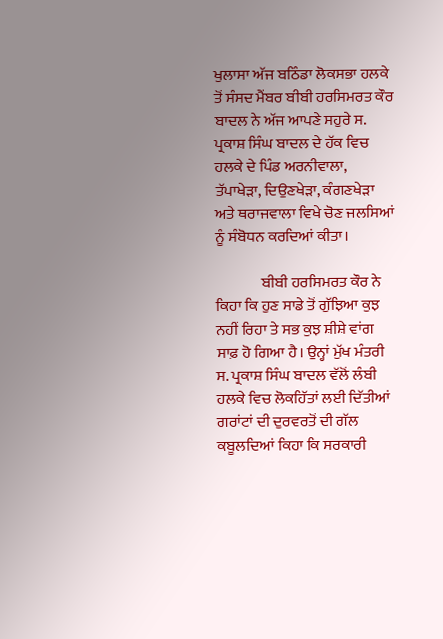ਖੁਲਾਸਾ ਅੱਜ ਬਠਿੰਡਾ ਲੋਕਸਭਾ ਹਲਕੇ ਤੋਂ ਸੰਸਦ ਮੈਂਬਰ ਬੀਬੀ ਹਰਸਿਮਰਤ ਕੌਰ ਬਾਦਲ ਨੇ ਅੱਜ ਆਪਣੇ ਸਹੁਰੇ ਸ. ਪ੍ਰਕਾਸ਼ ਸਿੰਘ ਬਾਦਲ ਦੇ ਹੱਕ ਵਿਚ ਹਲਕੇ ਦੇ ਪਿੰਡ ਅਰਨੀਵਾਲਾ, ਤੱਪਾਖੇੜਾ, ਦਿਉਣਖੇੜਾ, ਕੰਗਣਖੇੜਾ ਅਤੇ ਥਰਾਜਵਾਲਾ ਵਿਖੇ ਚੋਣ ਜਲਸਿਆਂ ਨੂੰ ਸੰਬੋਧਨ ਕਰਦਿਆਂ ਕੀਤਾ।

               ਬੀਬੀ ਹਰਸਿਮਰਤ ਕੌਰ ਨੇ ਕਿਹਾ ਕਿ ਹੁਣ ਸਾਡੇ ਤੋਂ ਗੁੱਝਿਆ ਕੁਝ ਨਹੀਂ ਰਿਹਾ ਤੇ ਸਭ ਕੁਝ ਸ਼ੀਸ਼ੇ ਵਾਂਗ ਸਾਫ਼ ਹੋ ਗਿਆ ਹੈ। ਉਨ੍ਹਾਂ ਮੁੱਖ ਮੰਤਰੀ ਸ. ਪ੍ਰਕਾਸ਼ ਸਿੰਘ ਬਾਦਲ ਵੱਲੋਂ ਲੰਬੀ ਹਲਕੇ ਵਿਚ ਲੋਕਹਿੱਤਾਂ ਲਈ ਦਿੱਤੀਆਂ ਗਰਾਂਟਾਂ ਦੀ ਦੁਰਵਰਤੋਂ ਦੀ ਗੱਲ ਕਬੂਲਦਿਆਂ ਕਿਹਾ ਕਿ ਸਰਕਾਰੀ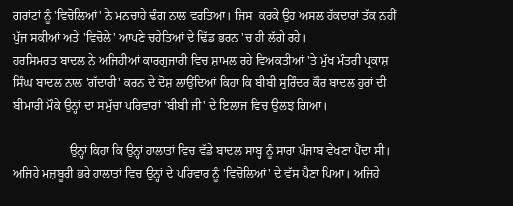ਗਰਾਂਟਾਂ ਨੂੰ 'ਵਿਚੋਲਿਆਂ' ਨੇ ਮਨਚਾਹੇ ਢੰਗ ਨਾਲ ਵਰਤਿਆ। ਜਿਸ  ਕਰਕੇ ਉਹ ਅਸਲ ਹੱਕਦਾਰਾਂ ਤੱਕ ਨਹੀਂ ਪੁੱਜ ਸਕੀਆਂ ਅਤੇ 'ਵਿਚੋਲੇ' ਆਪਣੇ ਚਹੇਤਿਆਂ ਦੇ ਢਿੱਡ ਭਰਨ 'ਚ ਹੀ ਲੱਗੇ ਰਹੇ।
ਹਰਸਿਮਰਤ ਬਾਦਲ ਨੇ ਅਜਿਹੀਆਂ ਕਾਰਗੁਜਾਰੀ ਵਿਚ ਸ਼ਾਮਲ ਰਹੇ ਵਿਅਕਤੀਆਂ 'ਤੇ ਮੁੱਖ ਮੰਤਰੀ ਪ੍ਰਕਾਸ਼ ਸਿੰਘ ਬਾਦਲ ਨਾਲ 'ਗੱਦਾਰੀ' ਕਰਨ ਦੇ ਦੋਸ਼ ਲਾਉਂਦਿਆਂ ਕਿਹਾ ਕਿ ਬੀਬੀ ਸੁਰਿੰਦਰ ਕੌਰ ਬਾਦਲ ਹੁਰਾਂ ਦੀ ਬੀਮਾਰੀ ਮੌਕੇ ਉਨ੍ਹਾਂ ਦਾ ਸਮੁੱਚਾ ਪਰਿਵਾਰਾਂ 'ਬੀਬੀ ਜੀ' ਦੇ ਇਲਾਜ ਵਿਚ ਉਲਝ ਗਿਆ।

                  ਉਨ੍ਹਾਂ ਕਿਹਾ ਕਿ ਉਨ੍ਹਾਂ ਹਾਲਾਤਾਂ ਵਿਚ ਵੱਡੇ ਬਾਦਲ ਸਾਬ੍ਹ ਨੂੰ ਸਾਰਾ ਪੰਜਾਬ ਵੇਖਣਾ ਪੈਂਦਾ ਸੀ। ਅਜਿਹੇ ਮਜ਼ਬੂਰੀ ਭਰੇ ਹਾਲਾਤਾਂ ਵਿਚ ਉਨ੍ਹਾਂ ਦੇ ਪਰਿਵਾਰ ਨੂੰ 'ਵਿਚੋਲਿਆਂ' ਦੇ ਵੱਸ ਪੈਣਾ ਪਿਆ। ਅਜਿਹੇ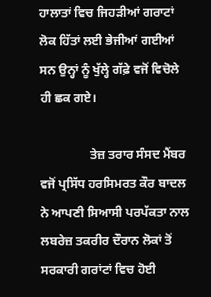ਹਾਲਾਤਾਂ ਵਿਚ ਜਿਹੜੀਆਂ ਗਰਾਟਾਂ ਲੋਕ ਹਿੱਤਾਂ ਲਈ ਭੇਜੀਆਂ ਗਈਆਂ ਸਨ ਉਨ੍ਹਾਂ ਨੂੰ ਖੁੱਲ੍ਹੇ ਗੱਫ਼ੇ ਵਜੋਂ ਵਿਚੋਲੇ ਹੀ ਛਕ ਗਏ।

                ਤੇਜ਼ ਤਰਾਰ ਸੰਸਦ ਮੈਂਬਰ ਵਜੋਂ ਪ੍ਰਸਿੱਧ ਹਰਸਿਮਰਤ ਕੌਰ ਬਾਦਲ ਨੇ ਆਪਣੀ ਸਿਆਸੀ ਪਰਪੱਕਤਾ ਨਾਲ ਲਬਰੇਜ਼ ਤਕਰੀਰ ਦੌਰਾਨ ਲੋਕਾਂ ਤੋਂ ਸਰਕਾਰੀ ਗਰਾਂਟਾਂ ਵਿਚ ਹੋਈ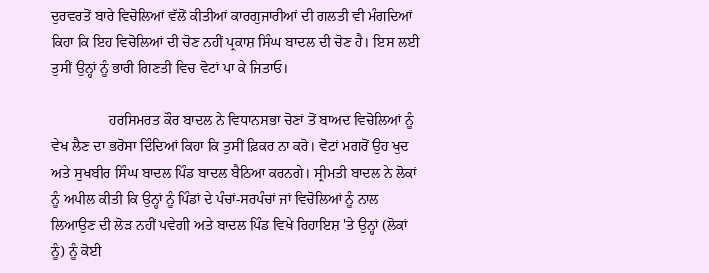ਦੁਰਵਰਤੋਂ ਬਾਰੇ ਵਿਚੋਲਿਆਂ ਵੱਲੋਂ ਕੀਤੀਆਂ ਕਾਰਗੁਜਾਰੀਆਂ ਦੀ ਗਲਤੀ ਵੀ ਮੰਗਦਿਆਂ ਕਿਹਾ ਕਿ ਇਹ ਵਿਚੋਲਿਆਂ ਦੀ ਚੋਣ ਨਹੀਂ ਪ੍ਰਕਾਸ਼ ਸਿੰਘ ਬਾਦਲ ਦੀ ਚੋਣ ਹੈ। ਇਸ ਲਈ ਤੁਸੀਂ ਉਨ੍ਹਾਂ ਨੂੰ ਭਾਰੀ ਗਿਣਤੀ ਵਿਚ ਵੋਟਾਂ ਪਾ ਕੇ ਜਿਤਾਓ।

                ਹਰਸਿਮਰਤ ਕੌਰ ਬਾਦਲ ਨੇ ਵਿਧਾਨਸਭਾ ਚੋਣਾਂ ਤੋਂ ਬਾਅਦ ਵਿਚੋਲਿਆਂ ਨੂੰ ਵੇਖ ਲੈਣ ਦਾ ਭਰੋਸਾ ਦਿੰਦਿਆਂ ਕਿਹਾ ਕਿ ਤੁਸੀਂ ਫ਼ਿਕਰ ਨਾ ਕਰੋ। ਵੋਟਾਂ ਮਗਰੋਂ ਉਹ ਖੁਦ ਅਤੇ ਸੁਖਬੀਰ ਸਿੰਘ ਬਾਦਲ ਪਿੰਡ ਬਾਦਲ ਬੈਠਿਆ ਕਰਨਗੇ। ਸ੍ਰੀਮਤੀ ਬਾਦਲ ਨੇ ਲੋਕਾਂ ਨੂੰ ਅਪੀਲ ਕੀਤੀ ਕਿ ਉਨ੍ਹਾਂ ਨੂੰ ਪਿੰਡਾਂ ਦੇ ਪੰਚਾਂ-ਸਰਪੰਚਾਂ ਜਾਂ ਵਿਚੋਲਿਆਂ ਨੂੰ ਨਾਲ ਲਿਆਉਣ ਦੀ ਲੋੜ ਨਹੀਂ ਪਵੇਗੀ ਅਤੇ ਬਾਦਲ ਪਿੰਡ ਵਿਖੇ ਰਿਹਾਇਸ਼ 'ਤੇ ਉਨ੍ਹਾਂ (ਲੋਕਾਂ ਨੂੰ) ਨੂੰ ਕੋਈ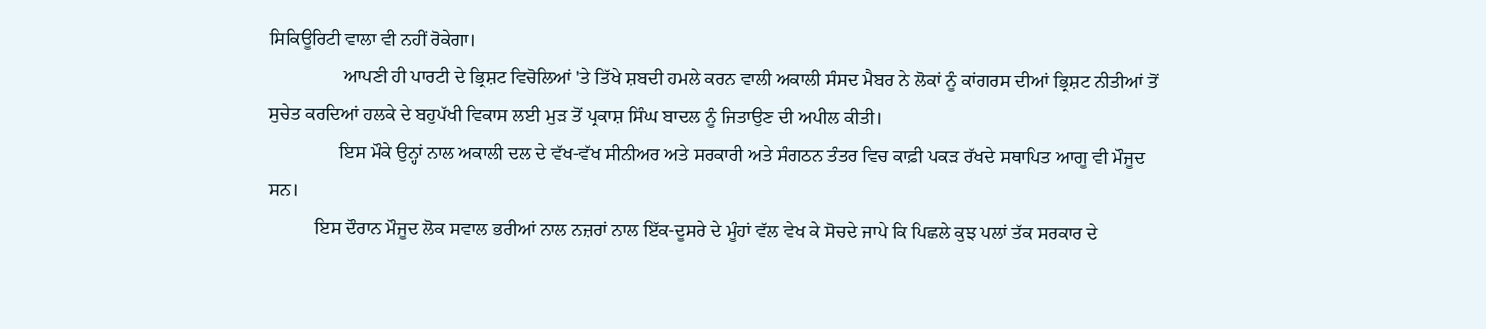ਸਿਕਿਊਰਿਟੀ ਵਾਲਾ ਵੀ ਨਹੀਂ ਰੋਕੇਗਾ।
                ਆਪਣੀ ਹੀ ਪਾਰਟੀ ਦੇ ਭ੍ਰਿਸ਼ਟ ਵਿਚੋਲਿਆਂ 'ਤੇ ਤਿੱਖੇ ਸ਼ਬਦੀ ਹਮਲੇ ਕਰਨ ਵਾਲੀ ਅਕਾਲੀ ਸੰਸਦ ਮੈਬਰ ਨੇ ਲੋਕਾਂ ਨੂੰ ਕਾਂਗਰਸ ਦੀਆਂ ਭ੍ਰਿਸ਼ਟ ਨੀਤੀਆਂ ਤੋਂ ਸੁਚੇਤ ਕਰਦਿਆਂ ਹਲਕੇ ਦੇ ਬਹੁਪੱਖੀ ਵਿਕਾਸ ਲਈ ਮੁੜ ਤੋਂ ਪ੍ਰਕਾਸ਼ ਸਿੰਘ ਬਾਦਲ ਨੂੰ ਜਿਤਾਉਣ ਦੀ ਅਪੀਲ ਕੀਤੀ।
               ਇਸ ਮੌਕੇ ਉਨ੍ਹਾਂ ਨਾਲ ਅਕਾਲੀ ਦਲ ਦੇ ਵੱਖ-ਵੱਖ ਸੀਨੀਅਰ ਅਤੇ ਸਰਕਾਰੀ ਅਤੇ ਸੰਗਠਨ ਤੰਤਰ ਵਿਚ ਕਾਫ਼ੀ ਪਕੜ ਰੱਖਦੇ ਸਥਾਪਿਤ ਆਗੂ ਵੀ ਮੌਜੂਦ ਸਨ।
          ਇਸ ਦੌਰਾਨ ਮੌਜੂਦ ਲੋਕ ਸਵਾਲ ਭਰੀਆਂ ਨਾਲ ਨਜ਼ਰਾਂ ਨਾਲ ਇੱਕ-ਦੂਸਰੇ ਦੇ ਮੂੰਹਾਂ ਵੱਲ ਵੇਖ ਕੇ ਸੋਚਦੇ ਜਾਪੇ ਕਿ ਪਿਛਲੇ ਕੁਝ ਪਲਾਂ ਤੱਕ ਸਰਕਾਰ ਦੇ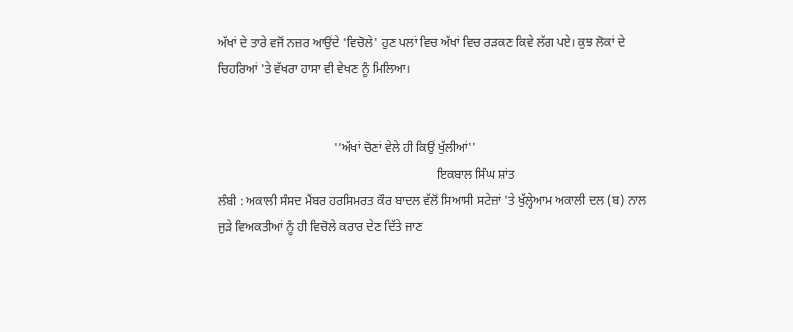ਅੱਖਾਂ ਦੇ ਤਾਰੇ ਵਜੋਂ ਨਜ਼ਰ ਆਉਂਦੇ 'ਵਿਚੋਲੇ' ਹੁਣ ਪਲਾਂ ਵਿਚ ਅੱਖਾਂ ਵਿਚ ਰੜਕਣ ਕਿਵੇ ਲੱਗ ਪਏ। ਕੁਝ ਲੋਕਾਂ ਦੇ ਚਿਹਰਿਆਂ 'ਤੇ ਵੱਖਰਾ ਹਾਸਾ ਵੀ ਵੇਖਣ ਨੂੰ ਮਿਲਿਆ।


                                     ''ਅੱਖਾਂ ਚੋਣਾਂ ਵੇਲੇ ਹੀ ਕਿਉਂ ਖੁੱਲੀਆਂ''
                                                                      ਇਕਬਾਲ ਸਿੰਘ ਸ਼ਾਂਤ
ਲੰਬੀ : ਅਕਾਲੀ ਸੰਸਦ ਮੈਂਬਰ ਹਰਸਿਮਰਤ ਕੌਰ ਬਾਦਲ ਵੱਲੋਂ ਸਿਆਸੀ ਸਟੇਜ਼ਾਂ 'ਤੇ ਖੁੱਲ੍ਹੇਆਮ ਅਕਾਲੀ ਦਲ (ਬ) ਨਾਲ ਜੁੜੇ ਵਿਅਕਤੀਆਂ ਨੂੰ ਹੀ ਵਿਚੋਲੇ ਕਰਾਰ ਦੇਣ ਦਿੱਤੇ ਜਾਣ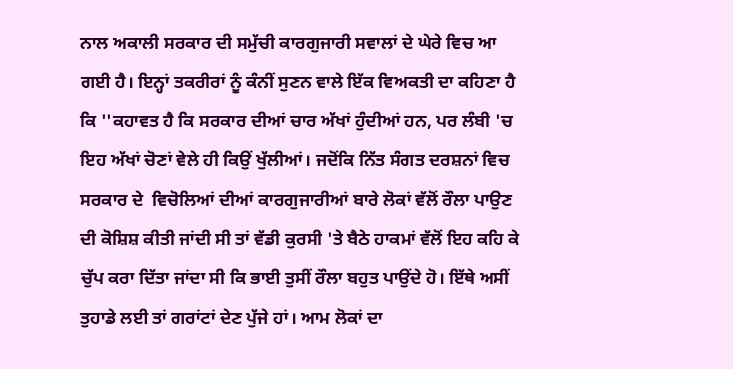ਨਾਲ ਅਕਾਲੀ ਸਰਕਾਰ ਦੀ ਸਮੁੱਚੀ ਕਾਰਗੁਜਾਰੀ ਸਵਾਲਾਂ ਦੇ ਘੇਰੇ ਵਿਚ ਆ ਗਈ ਹੈ। ਇਨ੍ਹਾਂ ਤਕਰੀਰਾਂ ਨੂੰ ਕੰਨੀਂ ਸੁਣਨ ਵਾਲੇ ਇੱਕ ਵਿਅਕਤੀ ਦਾ ਕਹਿਣਾ ਹੈ ਕਿ ''ਕਹਾਵਤ ਹੈ ਕਿ ਸਰਕਾਰ ਦੀਆਂ ਚਾਰ ਅੱਖਾਂ ਹੁੰਦੀਆਂ ਹਨ, ਪਰ ਲੰਬੀ 'ਚ ਇਹ ਅੱਖਾਂ ਚੋਣਾਂ ਵੇਲੇ ਹੀ ਕਿਉਂ ਖੁੱਲੀਆਂ। ਜਦੋਂਕਿ ਨਿੱਤ ਸੰਗਤ ਦਰਸ਼ਨਾਂ ਵਿਚ ਸਰਕਾਰ ਦੇ  ਵਿਚੋਲਿਆਂ ਦੀਆਂ ਕਾਰਗੁਜਾਰੀਆਂ ਬਾਰੇ ਲੋਕਾਂ ਵੱਲੋਂ ਰੌਲਾ ਪਾਉਣ ਦੀ ਕੋਸ਼ਿਸ਼ ਕੀਤੀ ਜਾਂਦੀ ਸੀ ਤਾਂ ਵੱਡੀ ਕੁਰਸੀ 'ਤੇ ਬੈਠੇ ਹਾਕਮਾਂ ਵੱਲੋਂ ਇਹ ਕਹਿ ਕੇ ਚੁੱਪ ਕਰਾ ਦਿੱਤਾ ਜਾਂਦਾ ਸੀ ਕਿ ਭਾਈ ਤੁਸੀਂ ਰੌਲਾ ਬਹੁਤ ਪਾਉਂਦੇ ਹੋ। ਇੱਥੇ ਅਸੀਂ ਤੁਹਾਡੇ ਲਈ ਤਾਂ ਗਰਾਂਟਾਂ ਦੇਣ ਪੁੱਜੇ ਹਾਂ। ਆਮ ਲੋਕਾਂ ਦਾ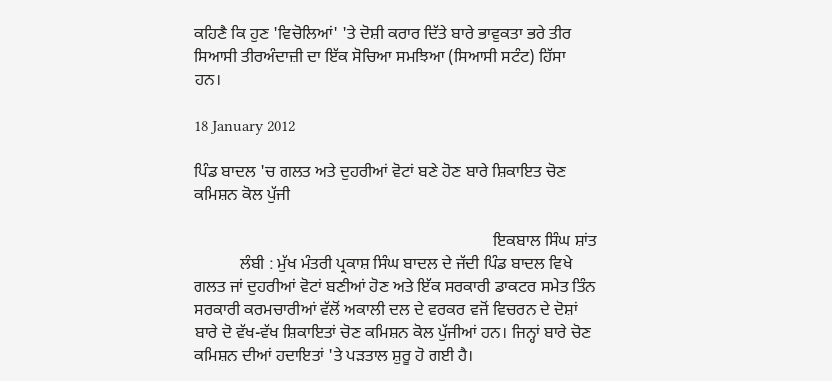ਕਹਿਣੈ ਕਿ ਹੁਣ 'ਵਿਚੋਲਿਆਂ' 'ਤੇ ਦੋਸ਼ੀ ਕਰਾਰ ਦਿੱਤੇ ਬਾਰੇ ਭਾਵੁਕਤਾ ਭਰੇ ਤੀਰ ਸਿਆਸੀ ਤੀਰਅੰਦਾਜ਼ੀ ਦਾ ਇੱਕ ਸੋਚਿਆ ਸਮਝਿਆ (ਸਿਆਸੀ ਸਟੰਟ) ਹਿੱਸਾ ਹਨ।

18 January 2012

ਪਿੰਡ ਬਾਦਲ 'ਚ ਗਲਤ ਅਤੇ ਦੁਹਰੀਆਂ ਵੋਟਾਂ ਬਣੇ ਹੋਣ ਬਾਰੇ ਸ਼ਿਕਾਇਤ ਚੋਣ ਕਮਿਸ਼ਨ ਕੋਲ ਪੁੱਜੀ

                                                                        ਇਕਬਾਲ ਸਿੰਘ ਸ਼ਾਂਤ
           ਲੰਬੀ : ਮੁੱਖ ਮੰਤਰੀ ਪ੍ਰਕਾਸ਼ ਸਿੰਘ ਬਾਦਲ ਦੇ ਜੱਦੀ ਪਿੰਡ ਬਾਦਲ ਵਿਖੇ ਗਲਤ ਜਾਂ ਦੁਹਰੀਆਂ ਵੋਟਾਂ ਬਣੀਆਂ ਹੋਣ ਅਤੇ ਇੱਕ ਸਰਕਾਰੀ ਡਾਕਟਰ ਸਮੇਤ ਤਿੰਨ ਸਰਕਾਰੀ ਕਰਮਚਾਰੀਆਂ ਵੱਲੋਂ ਅਕਾਲੀ ਦਲ ਦੇ ਵਰਕਰ ਵਜੋਂ ਵਿਚਰਨ ਦੇ ਦੋਸ਼ਾਂ ਬਾਰੇ ਦੋ ਵੱਖ-ਵੱਖ ਸ਼ਿਕਾਇਤਾਂ ਚੋਣ ਕਮਿਸ਼ਨ ਕੋਲ ਪੁੱਜੀਆਂ ਹਨ। ਜਿਨ੍ਹਾਂ ਬਾਰੇ ਚੋਣ ਕਮਿਸ਼ਨ ਦੀਆਂ ਹਦਾਇਤਾਂ 'ਤੇ ਪੜਤਾਲ ਸ਼ੁਰੂ ਹੋ ਗਈ ਹੈ।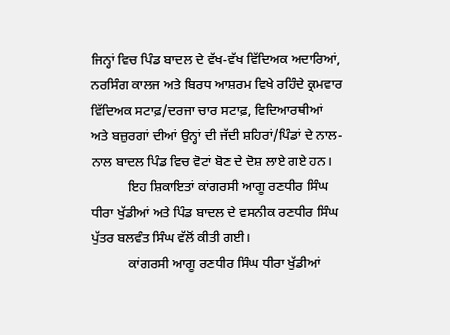ਜਿਨ੍ਹਾਂ ਵਿਚ ਪਿੰਡ ਬਾਦਲ ਦੇ ਵੱਖ-ਵੱਖ ਵਿੱਦਿਅਕ ਅਦਾਰਿਆਂ, ਨਰਸਿੰਗ ਕਾਲਜ ਅਤੇ ਬਿਰਧ ਆਸ਼ਰਮ ਵਿਖੇ ਰਹਿੰਦੇ ਕ੍ਰਮਵਾਰ ਵਿੱਦਿਅਕ ਸਟਾਫ਼/ਦਰਜਾ ਚਾਰ ਸਟਾਫ਼, ਵਿਦਿਆਰਥੀਆਂ ਅਤੇ ਬਜ਼ੁਰਗਾਂ ਦੀਆਂ ਉਨ੍ਹਾਂ ਦੀ ਜੱਦੀ ਸ਼ਹਿਰਾਂ/ਪਿੰਡਾਂ ਦੇ ਨਾਲ-ਨਾਲ ਬਾਦਲ ਪਿੰਡ ਵਿਚ ਵੋਟਾਂ ਬੋਣ ਦੇ ਦੋਸ਼ ਲਾਏ ਗਏ ਹਨ।
           ਇਹ ਸ਼ਿਕਾਇਤਾਂ ਕਾਂਗਰਸੀ ਆਗੂ ਰਣਧੀਰ ਸਿੰਘ ਧੀਰਾ ਖੁੱਡੀਆਂ ਅਤੇ ਪਿੰਡ ਬਾਦਲ ਦੇ ਵਸਨੀਕ ਰਣਧੀਰ ਸਿੰਘ ਪੁੱਤਰ ਬਲਵੰਤ ਸਿੰਘ ਵੱਲੋਂ ਕੀਤੀ ਗਈ।
           ਕਾਂਗਰਸੀ ਆਗੂ ਰਣਧੀਰ ਸਿੰਘ ਧੀਰਾ ਖੁੱਡੀਆਂ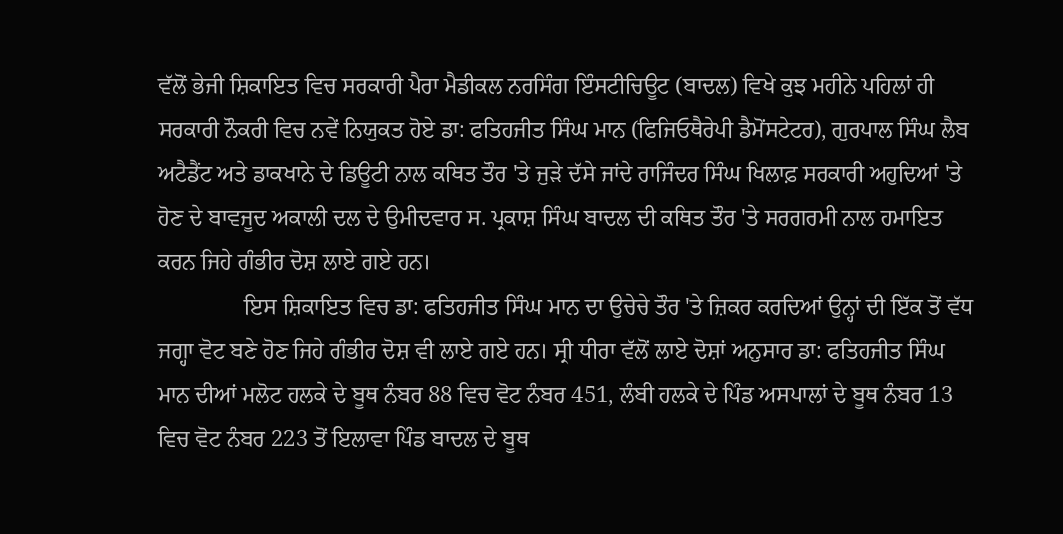ਵੱਲੋਂ ਭੇਜੀ ਸ਼ਿਕਾਇਤ ਵਿਚ ਸਰਕਾਰੀ ਪੈਰਾ ਮੈਡੀਕਲ ਨਰਸਿੰਗ ਇੰਸਟੀਚਿਊਟ (ਬਾਦਲ) ਵਿਖੇ ਕੁਝ ਮਹੀਨੇ ਪਹਿਲਾਂ ਹੀ ਸਰਕਾਰੀ ਨੌਕਰੀ ਵਿਚ ਨਵੇਂ ਨਿਯੁਕਤ ਹੋਏ ਡਾ: ਫਤਿਹਜੀਤ ਸਿੰਘ ਮਾਨ (ਫਿਜਿਓਥੈਰੇਪੀ ਡੈਮੋਂਸਟੇਟਰ), ਗੁਰਪਾਲ ਸਿੰਘ ਲੈਬ ਅਟੈਡੈਂਟ ਅਤੇ ਡਾਕਖਾਨੇ ਦੇ ਡਿਊਟੀ ਨਾਲ ਕਥਿਤ ਤੌਰ 'ਤੇ ਜੁੜੇ ਦੱਸੇ ਜਾਂਦੇ ਰਾਜਿੰਦਰ ਸਿੰਘ ਖਿਲਾਫ਼ ਸਰਕਾਰੀ ਅਹੁਦਿਆਂ 'ਤੇ ਹੋਣ ਦੇ ਬਾਵਜੂਦ ਅਕਾਲੀ ਦਲ ਦੇ ਉਮੀਦਵਾਰ ਸ. ਪ੍ਰਕਾਸ਼ ਸਿੰਘ ਬਾਦਲ ਦੀ ਕਥਿਤ ਤੌਰ 'ਤੇ ਸਰਗਰਮੀ ਨਾਲ ਹਮਾਇਤ ਕਰਨ ਜਿਹੇ ਗੰਭੀਰ ਦੋਸ਼ ਲਾਏ ਗਏ ਹਨ।
               ਇਸ ਸ਼ਿਕਾਇਤ ਵਿਚ ਡਾ: ਫਤਿਹਜੀਤ ਸਿੰਘ ਮਾਨ ਦਾ ਉਚੇਚੇ ਤੌਰ 'ਤੇ ਜ਼ਿਕਰ ਕਰਦਿਆਂ ਉਨ੍ਹਾਂ ਦੀ ਇੱਕ ਤੋਂ ਵੱਧ ਜਗ੍ਹਾ ਵੋਟ ਬਣੇ ਹੋਣ ਜਿਹੇ ਗੰਭੀਰ ਦੋਸ਼ ਵੀ ਲਾਏ ਗਏ ਹਨ। ਸ੍ਰੀ ਧੀਰਾ ਵੱਲੋਂ ਲਾਏ ਦੋਸ਼ਾਂ ਅਨੁਸਾਰ ਡਾ: ਫਤਿਹਜੀਤ ਸਿੰਘ ਮਾਨ ਦੀਆਂ ਮਲੋਟ ਹਲਕੇ ਦੇ ਬੂਥ ਨੰਬਰ 88 ਵਿਚ ਵੋਟ ਨੰਬਰ 451, ਲੰਬੀ ਹਲਕੇ ਦੇ ਪਿੰਡ ਅਸਪਾਲਾਂ ਦੇ ਬੂਥ ਨੰਬਰ 13 ਵਿਚ ਵੋਟ ਨੰਬਰ 223 ਤੋਂ ਇਲਾਵਾ ਪਿੰਡ ਬਾਦਲ ਦੇ ਬੂਥ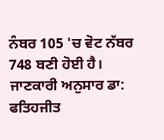ਨੰਬਰ 105 'ਚ ਵੋਟ ਨੱਬਰ 748 ਬਣੀ ਹੋਈ ਹੈ।   ਜਾਣਕਾਰੀ ਅਨੁਸਾਰ ਡਾ: ਫਤਿਹਜੀਤ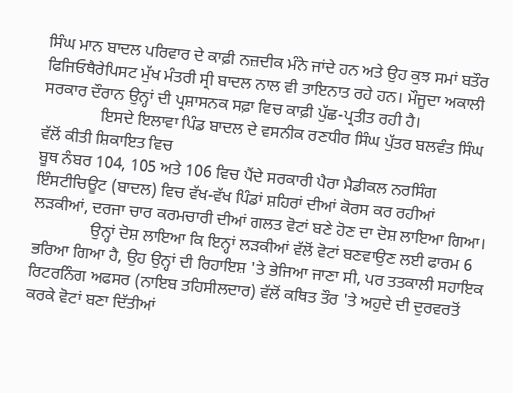ਸਿੰਘ ਮਾਨ ਬਾਦਲ ਪਰਿਵਾਰ ਦੇ ਕਾਫ਼ੀ ਨਜ਼ਦੀਕ ਮੰਨੇ ਜਾਂਦੇ ਹਨ ਅਤੇ ਉਹ ਕੁਝ ਸਮਾਂ ਬਤੌਰ ਫਿਜਿਓਥੈਰੇਪਿਸਟ ਮੁੱਖ ਮੰਤਰੀ ਸ੍ਰੀ ਬਾਦਲ ਨਾਲ ਵੀ ਤਾਇਨਾਤ ਰਹੇ ਹਨ। ਮੌਜੂਦਾ ਅਕਾਲੀ ਸਰਕਾਰ ਦੌਰਾਨ ਉਨ੍ਹਾਂ ਦੀ ਪ੍ਰਸ਼ਾਸਨਕ ਸਫ਼ਾ ਵਿਚ ਕਾਫ਼ੀ ਪੁੱਛ-ਪ੍ਰਤੀਤ ਰਹੀ ਹੈ।
              ਇਸਦੇ ਇਲਾਵਾ ਪਿੰਡ ਬਾਦਲ ਦੇ ਵਸਨੀਕ ਰਣਧੀਰ ਸਿੰਘ ਪੁੱਤਰ ਬਲਵੰਤ ਸਿੰਘ ਵੱਲੋਂ ਕੀਤੀ ਸ਼ਿਕਾਇਤ ਵਿਚ
ਬੂਥ ਨੰਬਰ 104, 105 ਅਤੇ 106 ਵਿਚ ਪੈਂਦੇ ਸਰਕਾਰੀ ਪੈਰਾ ਮੈਡੀਕਲ ਨਰਸਿੰਗ ਇੰਸਟੀਚਿਊਟ (ਬਾਦਲ) ਵਿਚ ਵੱਖ-ਵੱਖ ਪਿੰਡਾਂ ਸ਼ਹਿਰਾਂ ਦੀਆਂ ਕੋਰਸ ਕਰ ਰਹੀਆਂ ਲੜਕੀਆਂ, ਦਰਜਾ ਚਾਰ ਕਰਮਚਾਰੀ ਦੀਆਂ ਗਲਤ ਵੋਟਾਂ ਬਣੇ ਹੋਣ ਦਾ ਦੋਸ਼ ਲਾਇਆ ਗਿਆ।
              ਉਨ੍ਹਾਂ ਦੋਸ਼ ਲਾਇਆ ਕਿ ਇਨ੍ਹਾਂ ਲੜਕੀਆਂ ਵੱਲੋਂ ਵੋਟਾਂ ਬਣਵਾਉਣ ਲਈ ਫਾਰਮ 6 ਭਰਿਆ ਗਿਆ ਹੈ, ਉਹ ਉਨ੍ਹਾਂ ਦੀ ਰਿਹਾਇਸ਼ 'ਤੇ ਭੇਜਿਆ ਜਾਣਾ ਸੀ, ਪਰ ਤਤਕਾਲੀ ਸਹਾਇਕ ਰਿਟਰਨਿੰਗ ਅਫਸਰ (ਨਾਇਬ ਤਹਿਸੀਲਦਾਰ) ਵੱਲੋਂ ਕਥਿਤ ਤੌਰ 'ਤੇ ਅਹੁਦੇ ਦੀ ਦੁਰਵਰਤੋਂ ਕਰਕੇ ਵੋਟਾਂ ਬਣਾ ਦਿੱਤੀਆਂ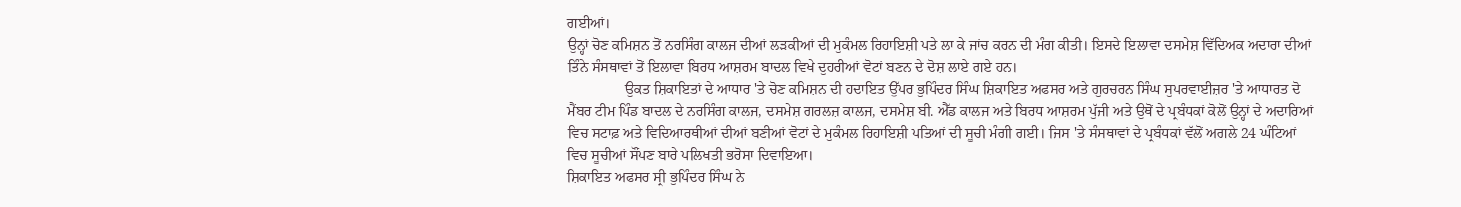ਗਈਆਂ।
ਉਨ੍ਹਾਂ ਚੋਣ ਕਮਿਸ਼ਨ ਤੋਂ ਨਰਸਿੰਗ ਕਾਲਜ ਦੀਆਂ ਲੜਕੀਆਂ ਦੀ ਮੁਕੰਮਲ ਰਿਹਾਇਸ਼ੀ ਪਤੇ ਲਾ ਕੇ ਜਾਂਚ ਕਰਨ ਦੀ ਮੰਗ ਕੀਤੀ। ਇਸਦੇ ਇਲਾਵਾ ਦਸਮੇਸ਼ ਵਿੱਦਿਅਕ ਅਦਾਰਾ ਦੀਆਂ ਤਿੰਨੇ ਸੰਸਥਾਵਾਂ ਤੋਂ ਇਲਾਵਾ ਬਿਰਧ ਆਸ਼ਰਮ ਬਾਦਲ ਵਿਖੇ ਦੁਹਰੀਆਂ ਵੋਟਾਂ ਬਣਨ ਦੇ ਦੋਸ਼ ਲਾਏ ਗਏ ਹਨ।
                ਉਕਤ ਸ਼ਿਕਾਇਤਾਂ ਦੇ ਆਧਾਰ 'ਤੇ ਚੋਣ ਕਮਿਸ਼ਨ ਦੀ ਹਦਾਇਤ ਉੱਪਰ ਭੁਪਿੰਦਰ ਸਿੰਘ ਸ਼ਿਕਾਇਤ ਅਫਸਰ ਅਤੇ ਗੁਰਚਰਨ ਸਿੰਘ ਸੁਪਰਵਾਈਜ਼ਰ 'ਤੇ ਆਧਾਰਤ ਦੋ ਮੈਂਬਰ ਟੀਮ ਪਿੰਡ ਬਾਦਲ ਦੇ ਨਰਸਿੰਗ ਕਾਲਜ, ਦਸਮੇਸ਼ ਗਰਲਜ਼ ਕਾਲਜ, ਦਸਮੇਸ਼ ਬੀ. ਐੱਡ ਕਾਲਜ ਅਤੇ ਬਿਰਧ ਆਸ਼ਰਮ ਪੁੱਜੀ ਅਤੇ ਉਥੋਂ ਦੇ ਪ੍ਰਬੰਧਕਾਂ ਕੋਲੋਂ ਉਨ੍ਹਾਂ ਦੇ ਅਦਾਰਿਆਂ ਵਿਚ ਸਟਾਫ਼ ਅਤੇ ਵਿਦਿਆਰਥੀਆਂ ਦੀਆਂ ਬਣੀਆਂ ਵੋਟਾਂ ਦੇ ਮੁਕੰਮਲ ਰਿਹਾਇਸ਼ੀ ਪਤਿਆਂ ਦੀ ਸੂਚੀ ਮੰਗੀ ਗਈ। ਜਿਸ 'ਤੇ ਸੰਸਥਾਵਾਂ ਦੇ ਪ੍ਰਬੰਧਕਾਂ ਵੱਲੋਂ ਅਗਲੇ 24 ਘੰਟਿਆਂ ਵਿਚ ਸੂਚੀਆਂ ਸੌਂਪਣ ਬਾਰੇ ਪਲਿਖਤੀ ਭਰੋਸਾ ਦਿਵਾਇਆ।
ਸ਼ਿਕਾਇਤ ਅਫਸਰ ਸ੍ਰੀ ਭੁਪਿੰਦਰ ਸਿੰਘ ਨੇ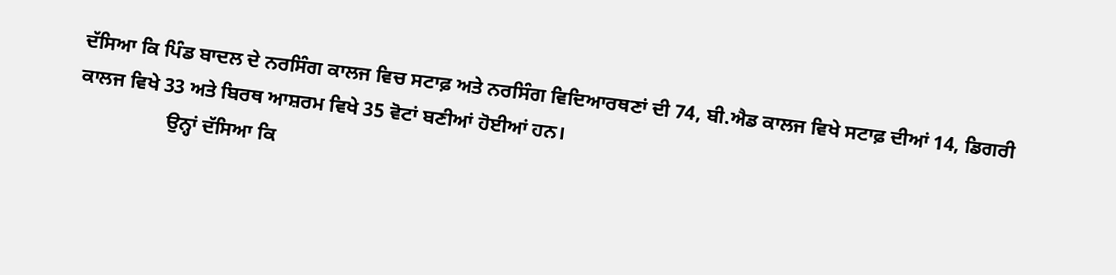ਦੱਸਿਆ ਕਿ ਪਿੰਡ ਬਾਦਲ ਦੇ ਨਰਸਿੰਗ ਕਾਲਜ ਵਿਚ ਸਟਾਫ਼ ਅਤੇ ਨਰਸਿੰਗ ਵਿਦਿਆਰਥਣਾਂ ਦੀ 74, ਬੀ.ਐਡ ਕਾਲਜ ਵਿਖੇ ਸਟਾਫ਼ ਦੀਆਂ 14, ਡਿਗਰੀ ਕਾਲਜ ਵਿਖੇ 33 ਅਤੇ ਬਿਰਥ ਆਸ਼ਰਮ ਵਿਖੇ 35 ਵੋਟਾਂ ਬਣੀਆਂ ਹੋਈਆਂ ਹਨ।
                  ਉਨ੍ਹਾਂ ਦੱਸਿਆ ਕਿ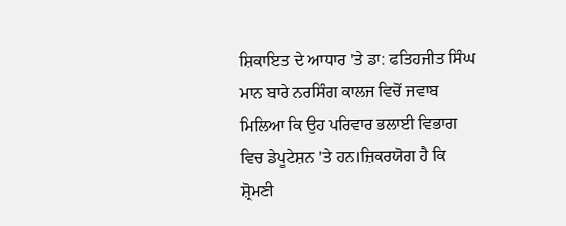ਸ਼ਿਕਾਇਤ ਦੇ ਆਧਾਰ 'ਤੇ ਡਾ: ਫਤਿਹਜੀਤ ਸਿੰਘ ਮਾਨ ਬਾਰੇ ਨਰਸਿੰਗ ਕਾਲਜ ਵਿਚੋਂ ਜਵਾਬ ਮਿਲਿਆ ਕਿ ਉਹ ਪਰਿਵਾਰ ਭਲਾਈ ਵਿਭਾਗ ਵਿਚ ਡੇਪੂਟੇਸ਼ਨ 'ਤੇ ਹਨ।ਜ਼ਿਕਰਯੋਗ ਹੈ ਕਿ ਸ਼੍ਰੋਮਣੀ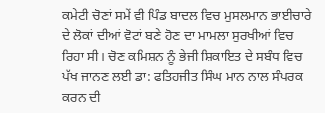ਕਮੇਟੀ ਚੋਣਾਂ ਸਮੇਂ ਵੀ ਪਿੰਡ ਬਾਦਲ ਵਿਚ ਮੁਸਲਮਾਨ ਭਾਈਚਾਰੇ ਦੇ ਲੋਕਾਂ ਦੀਆਂ ਵੋਟਾਂ ਬਣੇ ਹੋਣ ਦਾ ਮਾਮਲਾ ਸੁਰਖੀਆਂ ਵਿਚ ਰਿਹਾ ਸੀ। ਚੋਣ ਕਮਿਸ਼ਨ ਨੂੰ ਭੇਜੀ ਸ਼ਿਕਾਇਤ ਦੇ ਸਬੰਧ ਵਿਚ ਪੱਖ ਜਾਨਣ ਲਈ ਡਾ: ਫਤਿਹਜੀਤ ਸਿੰਘ ਮਾਨ ਨਾਲ ਸੰਪਰਕ ਕਰਨ ਦੀ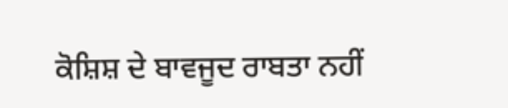ਕੋਸ਼ਿਸ਼ ਦੇ ਬਾਵਜੂਦ ਰਾਬਤਾ ਨਹੀਂ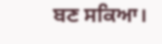ਬਣ ਸਕਿਆ।